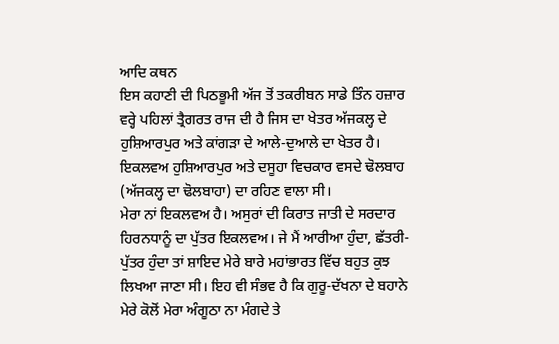ਆਦਿ ਕਥਨ
ਇਸ ਕਹਾਣੀ ਦੀ ਪਿਠਭੂਮੀ ਅੱਜ ਤੋਂ ਤਕਰੀਬਨ ਸਾਡੇ ਤਿੰਨ ਹਜ਼ਾਰ ਵਰ੍ਹੇ ਪਹਿਲਾਂ ਤ੍ਰੈਗਰਤ ਰਾਜ ਦੀ ਹੈ ਜਿਸ ਦਾ ਖੇਤਰ ਅੱਜਕਲ੍ਹ ਦੇ ਹੁਸ਼ਿਆਰਪੁਰ ਅਤੇ ਕਾਂਗੜਾ ਦੇ ਆਲੇ-ਦੁਆਲੇ ਦਾ ਖੇਤਰ ਹੈ। ਇਕਲਵਅ ਹੁਸ਼ਿਆਰਪੁਰ ਅਤੇ ਦਸੂਹਾ ਵਿਚਕਾਰ ਵਸਦੇ ਢੋਲਬਾਹ (ਅੱਜਕਲ੍ਹ ਦਾ ਢੋਲਬਾਹਾ) ਦਾ ਰਹਿਣ ਵਾਲਾ ਸੀ।
ਮੇਰਾ ਨਾਂ ਇਕਲਵਅ ਹੈ। ਅਸੁਰਾਂ ਦੀ ਕਿਰਾਤ ਜਾਤੀ ਦੇ ਸਰਦਾਰ ਹਿਰਨਧਾਨੂੰ ਦਾ ਪੁੱਤਰ ਇਕਲਵਅ। ਜੇ ਮੈਂ ਆਰੀਆ ਹੁੰਦਾ, ਛੱਤਰੀ-ਪੁੱਤਰ ਹੁੰਦਾ ਤਾਂ ਸ਼ਾਇਦ ਮੇਰੇ ਬਾਰੇ ਮਹਾਂਭਾਰਤ ਵਿੱਚ ਬਹੁਤ ਕੁਝ ਲਿਖਆ ਜਾਣਾ ਸੀ। ਇਹ ਵੀ ਸੰਭਵ ਹੈ ਕਿ ਗੁਰੂ-ਦੱਖਨਾ ਦੇ ਬਹਾਨੇ ਮੇਰੇ ਕੋਲੋਂ ਮੇਰਾ ਅੰਗੂਠਾ ਨਾ ਮੰਗਦੇ ਤੇ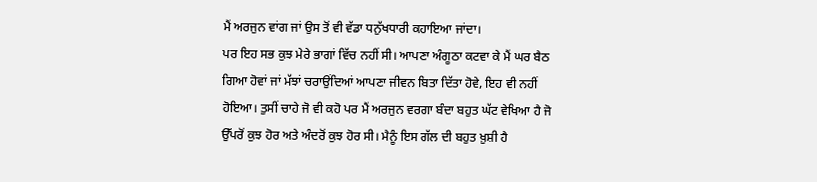ਮੈਂ ਅਰਜੁਨ ਵਾਂਗ ਜਾਂ ਉਸ ਤੋਂ ਵੀ ਵੱਡਾ ਧਨੁੱਖਧਾਰੀ ਕਹਾਇਆ ਜਾਂਦਾ।
ਪਰ ਇਹ ਸਭ ਕੁਝ ਮੇਰੇ ਭਾਗਾਂ ਵਿੱਚ ਨਹੀਂ ਸੀ। ਆਪਣਾ ਅੰਗੂਠਾ ਕਟਵਾ ਕੇ ਮੈਂ ਘਰ ਬੈਠ ਗਿਆ ਹੋਵਾਂ ਜਾਂ ਮੱਝਾਂ ਚਰਾਉਂਦਿਆਂ ਆਪਣਾ ਜੀਵਨ ਬਿਤਾ ਦਿੱਤਾ ਹੋਵੇ, ਇਹ ਵੀ ਨਹੀਂ ਹੋਇਆ। ਤੁਸੀਂ ਚਾਹੇ ਜੋ ਵੀ ਕਹੋ ਪਰ ਮੈਂ ਅਰਜੁਨ ਵਰਗਾ ਬੰਦਾ ਬਹੁਤ ਘੱਟ ਵੇਖਿਆ ਹੈ ਜੋ ਉੱਪਰੋਂ ਕੁਝ ਹੋਰ ਅਤੇ ਅੰਦਰੋਂ ਕੁਝ ਹੋਰ ਸੀ। ਮੈਨੂੰ ਇਸ ਗੱਲ ਦੀ ਬਹੁਤ ਖ਼ੁਸ਼ੀ ਹੈ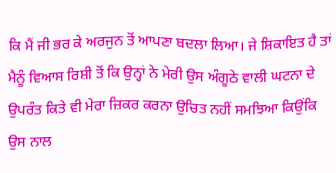ਕਿ ਮੈਂ ਜੀ ਭਰ ਕੇ ਅਰਜੁਨ ਤੋਂ ਆਪਣਾ ਬਦਲਾ ਲਿਆ। ਜੇ ਸ਼ਿਕਾਇਤ ਹੈ ਤਾਂ ਮੈਨੂੰ ਵਿਆਸ ਰਿਸ਼ੀ ਤੋਂ ਕਿ ਉਨ੍ਹਾਂ ਨੇ ਮੇਰੀ ਉਸ ਅੰਗੂਠੇ ਵਾਲੀ ਘਟਨਾ ਦੇ ਉਪਰੰਤ ਕਿਤੇ ਵੀ ਮੇਰਾ ਜ਼ਿਕਰ ਕਰਨਾ ਉਚਿਤ ਨਹੀਂ ਸਮਝਿਆ ਕਿਉਂਕਿ ਉਸ ਨਾਲ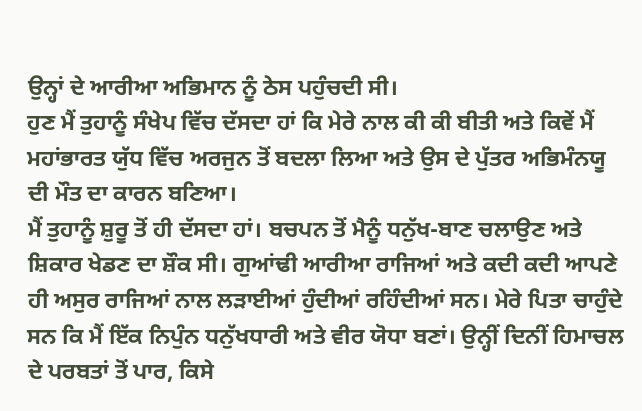ਉਨ੍ਹਾਂ ਦੇ ਆਰੀਆ ਅਭਿਮਾਨ ਨੂੰ ਠੇਸ ਪਹੁੰਚਦੀ ਸੀ।
ਹੁਣ ਮੈਂ ਤੁਹਾਨੂੰ ਸੰਖੇਪ ਵਿੱਚ ਦੱਸਦਾ ਹਾਂ ਕਿ ਮੇਰੇ ਨਾਲ ਕੀ ਕੀ ਬੀਤੀ ਅਤੇ ਕਿਵੇਂ ਮੈਂ ਮਹਾਂਭਾਰਤ ਯੁੱਧ ਵਿੱਚ ਅਰਜੁਨ ਤੋਂ ਬਦਲਾ ਲਿਆ ਅਤੇ ਉਸ ਦੇ ਪੁੱਤਰ ਅਭਿਮੰਨਯੂ ਦੀ ਮੌਤ ਦਾ ਕਾਰਨ ਬਣਿਆ।
ਮੈਂ ਤੁਹਾਨੂੰ ਸ਼ੁਰੂ ਤੋਂ ਹੀ ਦੱਸਦਾ ਹਾਂ। ਬਚਪਨ ਤੋਂ ਮੈਨੂੰ ਧਨੁੱਖ-ਬਾਣ ਚਲਾਉਣ ਅਤੇ ਸ਼ਿਕਾਰ ਖੇਡਣ ਦਾ ਸ਼ੌਕ ਸੀ। ਗੁਆਂਢੀ ਆਰੀਆ ਰਾਜਿਆਂ ਅਤੇ ਕਦੀ ਕਦੀ ਆਪਣੇ ਹੀ ਅਸੁਰ ਰਾਜਿਆਂ ਨਾਲ ਲੜਾਈਆਂ ਹੁੰਦੀਆਂ ਰਹਿੰਦੀਆਂ ਸਨ। ਮੇਰੇ ਪਿਤਾ ਚਾਹੁੰਦੇ ਸਨ ਕਿ ਮੈਂ ਇੱਕ ਨਿਪੁੰਨ ਧਨੁੱਖਧਾਰੀ ਅਤੇ ਵੀਰ ਯੋਧਾ ਬਣਾਂ। ਉਨ੍ਹੀਂ ਦਿਨੀਂ ਹਿਮਾਚਲ ਦੇ ਪਰਬਤਾਂ ਤੋਂ ਪਾਰ, ਕਿਸੇ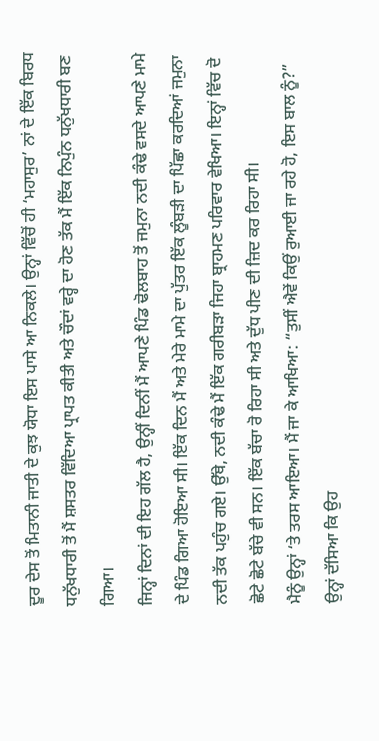ਦੂਰ ਦੇਸ ਤੋਂ ਮਿਤਾਨੀ ਜਾਤੀ ਦੇ ਕੁਝ ਯੋਧਾ ਇਸ ਪਾਸੇ ਆ ਨਿਕਲੇ। ਉਨ੍ਹਾਂ ਵਿੱਚੋਂ ਹੀ ‘ਮਹਾਸੁਰ’ ਨਾਂ ਦੇ ਇੱਕ ਬਿਰਧ ਧਨੁੱਖਧਾਰੀ ਤੋਂ ਮੈਂ ਸ਼ਸਤਰ ਵਿੱਦਿਆ ਪ੍ਰਾਪਤ ਕੀਤੀ ਅਤੇ ਚੌਦਾਂ ਵਰ੍ਹੇ ਦਾ ਹੋਣ ਤੱਕ ਮੈਂ ਇੱਕ ਨਿਪੁੰਨ ਧਨੁੱਖਧਾਰੀ ਬਣ ਗਿਆ।
ਜਿਨ੍ਹਾਂ ਦਿਨਾਂ ਦੀ ਇਹ ਗੱਲ ਹੈ, ਉਨ੍ਹੀਂ ਦਿਨੀਂ ਮੈਂ ਆਪਣੇ ਪਿੰਡ ਢੋਲਬਾਹ ਤੋਂ ਜਮੁਨਾ ਨਦੀ ਕੰਢੇ ਵਸਦੇ ਆਪਣੇ ਮਾਮੇ ਦੇ ਪਿੰਡ ਗਿਆ ਹੋਇਆ ਸੀ। ਇੱਕ ਦਿਨ ਮੈਂ ਅਤੇ ਮੇਰੇ ਮਾਮੇ ਦਾ ਪੁੱਤਰ ਇੱਕ ਲੂੰਬੜੀ ਦਾ ਪਿੱਛਾ ਕਰਦਿਆਂ ਜਮੁਨਾ ਨਦੀ ਤੱਕ ਪਹੁੰਚ ਗਏ। ਉੱਥੇ, ਨਦੀ ਕੰਢੇ ਮੈਂ ਇੱਕ ਗਰੀਬੜਾ ਜਿਹਾ ਬ੍ਰਾਹਮਣ ਪਰਿਵਾਰ ਵੇਖਿਆ। ਇਨ੍ਹਾਂ ਵਿੱਚ ਦੋ ਛੋਟੇ ਛੋਟੇ ਬੱਚੇ ਵੀ ਸਨ। ਇੱਕ ਬੱਚਾ ਰੋ ਰਿਹਾ ਸੀ ਅਤੇ ਦੁੱਧ ਪੀਣ ਦੀ ਜ਼ਿਦ ਕਰ ਰਿਹਾ ਸੀ।
ਮੈਨੂੰ ਉਨ੍ਹਾਂ ‘ਤੇ ਤਰਸ ਆਇਆ। ਮੈਂ ਜਾ ਕੇ ਆਖਿਆ: “ਤੁਸੀਂ ਐਵੇਂ ਕਿਉਂ ਰੁਆਈ ਜਾ ਰਹੇ ਹੋ, ਇਸ ਬਾਲ ਨੂੰ?”
ਉਨ੍ਹਾਂ ਦੱਸਿਆ ਕਿ ਉਹ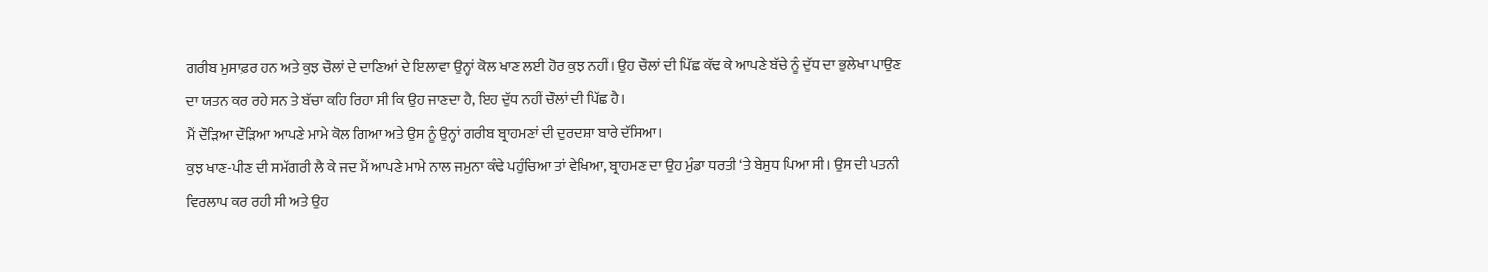ਗਰੀਬ ਮੁਸਾਫ਼ਰ ਹਨ ਅਤੇ ਕੁਝ ਚੌਲਾਂ ਦੇ ਦਾਣਿਆਂ ਦੇ ਇਲਾਵਾ ਉਨ੍ਹਾਂ ਕੋਲ ਖਾਣ ਲਈ ਹੋਰ ਕੁਝ ਨਹੀਂ। ਉਹ ਚੌਲਾਂ ਦੀ ਪਿੱਛ ਕੱਢ ਕੇ ਆਪਣੇ ਬੱਚੇ ਨੂੰ ਦੁੱਧ ਦਾ ਭੁਲੇਖਾ ਪਾਉਣ ਦਾ ਯਤਨ ਕਰ ਰਹੇ ਸਨ ਤੇ ਬੱਚਾ ਕਹਿ ਰਿਹਾ ਸੀ ਕਿ ਉਹ ਜਾਣਦਾ ਹੈ, ਇਹ ਦੁੱਧ ਨਹੀਂ ਚੌਲਾਂ ਦੀ ਪਿੱਛ ਹੈ।
ਮੈਂ ਦੌੜਿਆ ਦੌੜਿਆ ਆਪਣੇ ਮਾਮੇ ਕੋਲ ਗਿਆ ਅਤੇ ਉਸ ਨੂੰ ਉਨ੍ਹਾਂ ਗਰੀਬ ਬ੍ਰਾਹਮਣਾਂ ਦੀ ਦੁਰਦਸ਼ਾ ਬਾਰੇ ਦੱਸਿਆ।
ਕੁਝ ਖਾਣ-ਪੀਣ ਦੀ ਸਮੱਗਰੀ ਲੈ ਕੇ ਜਦ ਮੈਂ ਆਪਣੇ ਮਾਮੇ ਨਾਲ ਜਮੁਨਾ ਕੰਢੇ ਪਹੁੰਚਿਆ ਤਾਂ ਵੇਖਿਆ, ਬ੍ਰਾਹਮਣ ਦਾ ਉਹ ਮੁੰਡਾ ਧਰਤੀ ‘ਤੇ ਬੇਸੁਧ ਪਿਆ ਸੀ। ਉਸ ਦੀ ਪਤਨੀ ਵਿਰਲਾਪ ਕਰ ਰਹੀ ਸੀ ਅਤੇ ਉਹ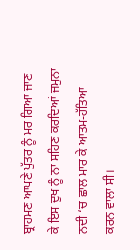ਬ੍ਰਾਹਮਣ ਆਪਣੇ ਪੁੱਤਰ ਨੂੰ ਮਰ ਗਿਆ ਜਾਣ ਕੇ ਇਸ ਦੁਖ ਨੂੰ ਨਾ ਸਹਿਣ ਕਰਦਿਆਂ ਜਮੁਨਾ ਨਦੀ ‘ਚ ਛਾਲ ਮਾਰ ਕੇ ਆਤਮ-ਹੱਤਿਆ ਕਰਨ ਵਾਲਾ ਸੀ।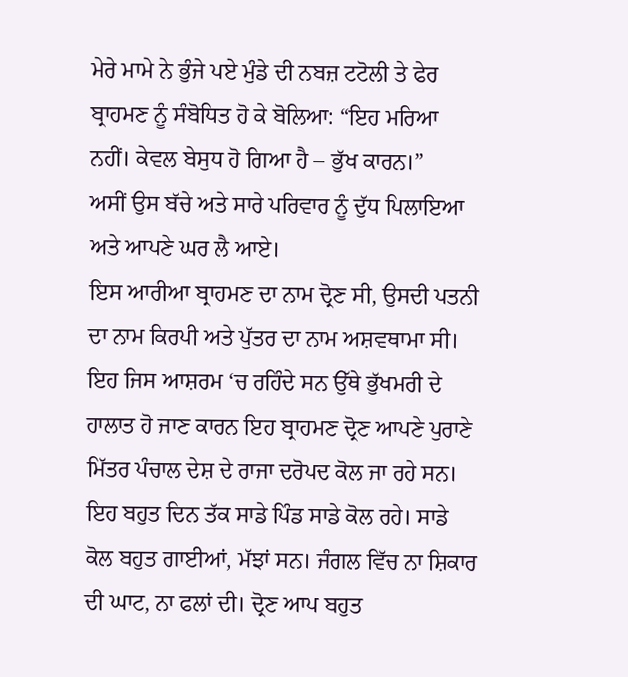ਮੇਰੇ ਮਾਮੇ ਨੇ ਭੁੰਜੇ ਪਏ ਮੁੰਡੇ ਦੀ ਨਬਜ਼ ਟਟੋਲੀ ਤੇ ਫੇਰ ਬ੍ਰਾਹਮਣ ਨੂੰ ਸੰਬੋਧਿਤ ਹੋ ਕੇ ਬੋਲਿਆ: “ਇਹ ਮਰਿਆ ਨਹੀਂ। ਕੇਵਲ ਬੇਸੁਧ ਹੋ ਗਿਆ ਹੈ – ਭੁੱਖ ਕਾਰਨ।”
ਅਸੀਂ ਉਸ ਬੱਚੇ ਅਤੇ ਸਾਰੇ ਪਰਿਵਾਰ ਨੂੰ ਦੁੱਧ ਪਿਲਾਇਆ ਅਤੇ ਆਪਣੇ ਘਰ ਲੈ ਆਏ।
ਇਸ ਆਰੀਆ ਬ੍ਰਾਹਮਣ ਦਾ ਨਾਮ ਦ੍ਰੋਣ ਸੀ, ਉਸਦੀ ਪਤਨੀ ਦਾ ਨਾਮ ਕਿਰਪੀ ਅਤੇ ਪੁੱਤਰ ਦਾ ਨਾਮ ਅਸ਼ਵਥਾਮਾ ਸੀ।
ਇਹ ਜਿਸ ਆਸ਼ਰਮ ‘ਚ ਰਹਿੰਦੇ ਸਨ ਉੱਥੇ ਭੁੱਖਮਰੀ ਦੇ ਹਾਲਾਤ ਹੋ ਜਾਣ ਕਾਰਨ ਇਹ ਬ੍ਰਾਹਮਣ ਦ੍ਰੋਣ ਆਪਣੇ ਪੁਰਾਣੇ ਮਿੱਤਰ ਪੰਚਾਲ ਦੇਸ਼ ਦੇ ਰਾਜਾ ਦਰੋਪਦ ਕੋਲ ਜਾ ਰਹੇ ਸਨ। ਇਹ ਬਹੁਤ ਦਿਨ ਤੱਕ ਸਾਡੇ ਪਿੰਡ ਸਾਡੇ ਕੋਲ ਰਹੇ। ਸਾਡੇ ਕੋਲ ਬਹੁਤ ਗਾਈਆਂ, ਮੱਝਾਂ ਸਨ। ਜੰਗਲ ਵਿੱਚ ਨਾ ਸ਼ਿਕਾਰ ਦੀ ਘਾਟ, ਨਾ ਫਲਾਂ ਦੀ। ਦ੍ਰੋਣ ਆਪ ਬਹੁਤ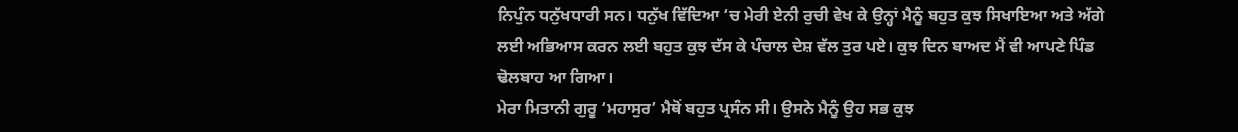ਨਿਪੁੰਨ ਧਨੁੱਖਧਾਰੀ ਸਨ। ਧਨੁੱਖ ਵਿੱਦਿਆ ‘ਚ ਮੇਰੀ ਏਨੀ ਰੁਚੀ ਵੇਖ ਕੇ ਉਨ੍ਹਾਂ ਮੈਨੂੰ ਬਹੁਤ ਕੁਝ ਸਿਖਾਇਆ ਅਤੇ ਅੱਗੇ ਲਈ ਅਭਿਆਸ ਕਰਨ ਲਈ ਬਹੁਤ ਕੁਝ ਦੱਸ ਕੇ ਪੰਚਾਲ ਦੇਸ਼ ਵੱਲ ਤੁਰ ਪਏ। ਕੁਝ ਦਿਨ ਬਾਅਦ ਮੈਂ ਵੀ ਆਪਣੇ ਪਿੰਡ ਢੋਲਬਾਹ ਆ ਗਿਆ।
ਮੇਰਾ ਮਿਤਾਨੀ ਗੁਰੂ ‘ਮਹਾਸੁਰ’ ਮੈਥੋਂ ਬਹੁਤ ਪ੍ਰਸੰਨ ਸੀ। ਉਸਨੇ ਮੈਨੂੰ ਉਹ ਸਭ ਕੁਝ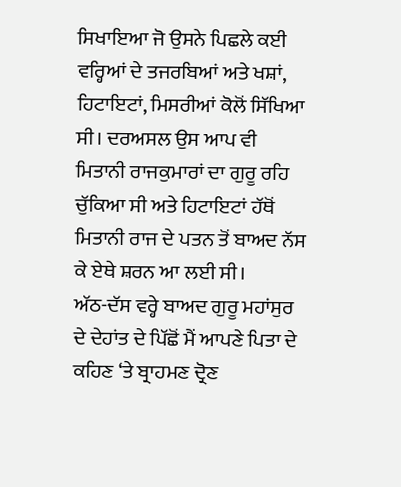ਸਿਖਾਇਆ ਜੋ ਉਸਨੇ ਪਿਛਲੇ ਕਈ ਵਰ੍ਹਿਆਂ ਦੇ ਤਜਰਬਿਆਂ ਅਤੇ ਖਸ਼ਾਂ, ਹਿਟਾਇਟਾਂ, ਮਿਸਰੀਆਂ ਕੋਲੋਂ ਸਿੱਖਿਆ ਸੀ। ਦਰਅਸਲ ਉਸ ਆਪ ਵੀ ਮਿਤਾਨੀ ਰਾਜਕੁਮਾਰਾਂ ਦਾ ਗੁਰੂ ਰਹਿ ਚੁੱਕਿਆ ਸੀ ਅਤੇ ਹਿਟਾਇਟਾਂ ਹੱਥੋਂ ਮਿਤਾਨੀ ਰਾਜ ਦੇ ਪਤਨ ਤੋਂ ਬਾਅਦ ਨੱਸ ਕੇ ਏਥੇ ਸ਼ਰਨ ਆ ਲਈ ਸੀ।
ਅੱਠ-ਦੱਸ ਵਰ੍ਹੇ ਬਾਅਦ ਗੁਰੂ ਮਹਾਂਸੁਰ ਦੇ ਦੇਹਾਂਤ ਦੇ ਪਿੱਛੋਂ ਮੈਂ ਆਪਣੇ ਪਿਤਾ ਦੇ ਕਹਿਣ ‘ਤੇ ਬ੍ਰਾਹਮਣ ਦ੍ਰੋਣ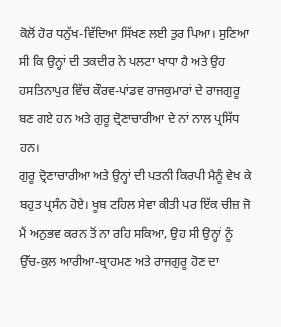ਕੋਲੋਂ ਹੋਰ ਧਨੁੱਖ-ਵਿੱਦਿਆ ਸਿੱਖਣ ਲਈ ਤੁਰ ਪਿਆ। ਸੁਣਿਆ ਸੀ ਕਿ ਉਨ੍ਹਾਂ ਦੀ ਤਕਦੀਰ ਨੇ ਪਲਟਾ ਖਾਧਾ ਹੈ ਅਤੇ ਉਹ ਹਸਤਿਨਾਪੁਰ ਵਿੱਚ ਕੌਰਵ-ਪਾਂਡਵ ਰਾਜਕੁਮਾਰਾਂ ਦੇ ਰਾਜਗੁਰੂ ਬਣ ਗਏ ਹਨ ਅਤੇ ਗੁਰੂ ਦ੍ਰੋਣਾਚਾਰੀਆ ਦੇ ਨਾਂ ਨਾਲ ਪ੍ਰਸਿੱਧ ਹਨ।
ਗੁਰੂ ਦ੍ਰੋਣਾਚਾਰੀਆ ਅਤੇ ਉਨ੍ਹਾਂ ਦੀ ਪਤਨੀ ਕਿਰਪੀ ਮੈਨੂੰ ਵੇਖ ਕੇ ਬਹੁਤ ਪ੍ਰਸੰਨ ਹੋਏ। ਖੂਬ ਟਹਿਲ ਸੇਵਾ ਕੀਤੀ ਪਰ ਇੱਕ ਚੀਜ਼ ਜੋ ਮੈਂ ਅਨੁਭਵ ਕਰਨ ਤੋਂ ਨਾ ਰਹਿ ਸਕਿਆ, ਉਹ ਸੀ ਉਨ੍ਹਾਂ ਨੂੰ ਉੱਚ-ਕੁਲ ਆਰੀਆ-ਬ੍ਰਾਹਮਣ ਅਤੇ ਰਾਜਗੁਰੂ ਹੋਣ ਦਾ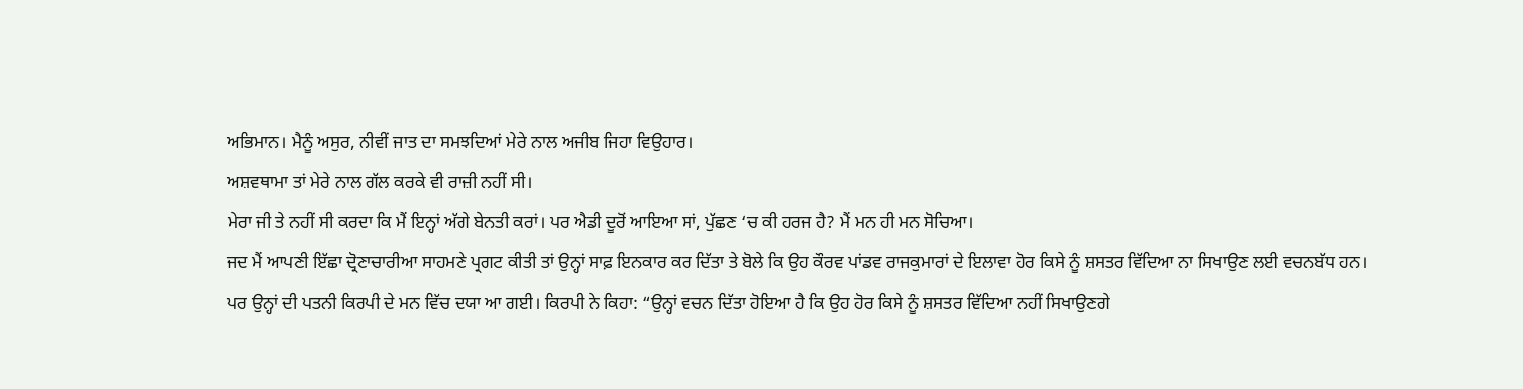ਅਭਿਮਾਨ। ਮੈਨੂੰ ਅਸੁਰ, ਨੀਵੀਂ ਜਾਤ ਦਾ ਸਮਝਦਿਆਂ ਮੇਰੇ ਨਾਲ ਅਜੀਬ ਜਿਹਾ ਵਿਉਹਾਰ।
ਅਸ਼ਵਥਾਮਾ ਤਾਂ ਮੇਰੇ ਨਾਲ ਗੱਲ ਕਰਕੇ ਵੀ ਰਾਜ਼ੀ ਨਹੀਂ ਸੀ।
ਮੇਰਾ ਜੀ ਤੇ ਨਹੀਂ ਸੀ ਕਰਦਾ ਕਿ ਮੈਂ ਇਨ੍ਹਾਂ ਅੱਗੇ ਬੇਨਤੀ ਕਰਾਂ। ਪਰ ਐਡੀ ਦੂਰੋਂ ਆਇਆ ਸਾਂ, ਪੁੱਛਣ ‘ਚ ਕੀ ਹਰਜ ਹੈ? ਮੈਂ ਮਨ ਹੀ ਮਨ ਸੋਚਿਆ।
ਜਦ ਮੈਂ ਆਪਣੀ ਇੱਛਾ ਦ੍ਰੋਣਾਚਾਰੀਆ ਸਾਹਮਣੇ ਪ੍ਰਗਟ ਕੀਤੀ ਤਾਂ ਉਨ੍ਹਾਂ ਸਾਫ਼ ਇਨਕਾਰ ਕਰ ਦਿੱਤਾ ਤੇ ਬੋਲੇ ਕਿ ਉਹ ਕੌਰਵ ਪਾਂਡਵ ਰਾਜਕੁਮਾਰਾਂ ਦੇ ਇਲਾਵਾ ਹੋਰ ਕਿਸੇ ਨੂੰ ਸ਼ਸਤਰ ਵਿੱਦਿਆ ਨਾ ਸਿਖਾਉਣ ਲਈ ਵਚਨਬੱਧ ਹਨ।
ਪਰ ਉਨ੍ਹਾਂ ਦੀ ਪਤਨੀ ਕਿਰਪੀ ਦੇ ਮਨ ਵਿੱਚ ਦਯਾ ਆ ਗਈ। ਕਿਰਪੀ ਨੇ ਕਿਹਾ: “ਉਨ੍ਹਾਂ ਵਚਨ ਦਿੱਤਾ ਹੋਇਆ ਹੈ ਕਿ ਉਹ ਹੋਰ ਕਿਸੇ ਨੂੰ ਸ਼ਸਤਰ ਵਿੱਦਿਆ ਨਹੀਂ ਸਿਖਾਉਣਗੇ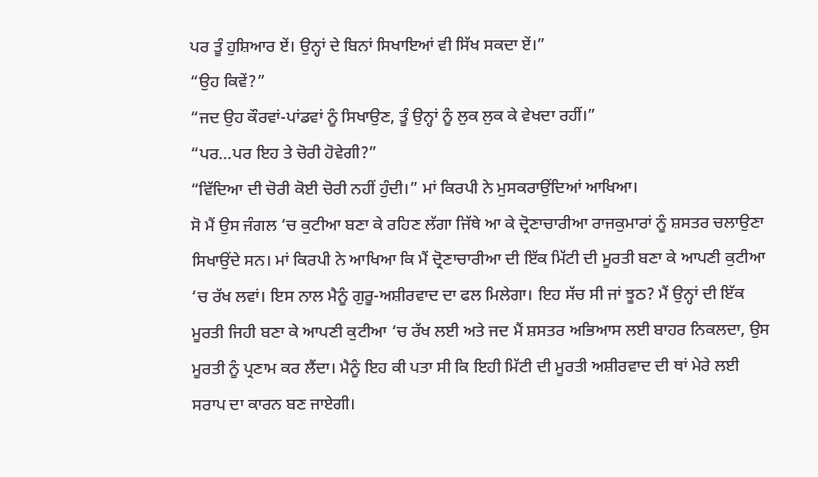ਪਰ ਤੂੰ ਹੁਸ਼ਿਆਰ ਏਂ। ਉਨ੍ਹਾਂ ਦੇ ਬਿਨਾਂ ਸਿਖਾਇਆਂ ਵੀ ਸਿੱਖ ਸਕਦਾ ਏਂ।”
“ਉਹ ਕਿਵੇਂ?”
“ਜਦ ਉਹ ਕੌਰਵਾਂ-ਪਾਂਡਵਾਂ ਨੂੰ ਸਿਖਾਉਣ, ਤੂੰ ਉਨ੍ਹਾਂ ਨੂੰ ਲੁਕ ਲੁਕ ਕੇ ਵੇਖਦਾ ਰਹੀਂ।”
“ਪਰ…ਪਰ ਇਹ ਤੇ ਚੋਰੀ ਹੋਵੇਗੀ?”
“ਵਿੱਦਿਆ ਦੀ ਚੋਰੀ ਕੋਈ ਚੋਰੀ ਨਹੀਂ ਹੁੰਦੀ।” ਮਾਂ ਕਿਰਪੀ ਨੇ ਮੁਸਕਰਾਉਂਦਿਆਂ ਆਖਿਆ।
ਸੋ ਮੈਂ ਉਸ ਜੰਗਲ ‘ਚ ਕੁਟੀਆ ਬਣਾ ਕੇ ਰਹਿਣ ਲੱਗਾ ਜਿੱਥੇ ਆ ਕੇ ਦ੍ਰੋਣਾਚਾਰੀਆ ਰਾਜਕੁਮਾਰਾਂ ਨੂੰ ਸ਼ਸਤਰ ਚਲਾਉਣਾ ਸਿਖਾਉਂਦੇ ਸਨ। ਮਾਂ ਕਿਰਪੀ ਨੇ ਆਖਿਆ ਕਿ ਮੈਂ ਦ੍ਰੋਣਾਚਾਰੀਆ ਦੀ ਇੱਕ ਮਿੱਟੀ ਦੀ ਮੂਰਤੀ ਬਣਾ ਕੇ ਆਪਣੀ ਕੁਟੀਆ ‘ਚ ਰੱਖ ਲਵਾਂ। ਇਸ ਨਾਲ ਮੈਨੂੰ ਗੁਰੂ-ਅਸ਼ੀਰਵਾਦ ਦਾ ਫਲ ਮਿਲੇਗਾ। ਇਹ ਸੱਚ ਸੀ ਜਾਂ ਝੂਠ? ਮੈਂ ਉਨ੍ਹਾਂ ਦੀ ਇੱਕ ਮੂਰਤੀ ਜਿਹੀ ਬਣਾ ਕੇ ਆਪਣੀ ਕੁਟੀਆ ‘ਚ ਰੱਖ ਲਈ ਅਤੇ ਜਦ ਮੈਂ ਸ਼ਸਤਰ ਅਭਿਆਸ ਲਈ ਬਾਹਰ ਨਿਕਲਦਾ, ਉਸ ਮੂਰਤੀ ਨੂੰ ਪ੍ਰਣਾਮ ਕਰ ਲੈਂਦਾ। ਮੈਨੂੰ ਇਹ ਕੀ ਪਤਾ ਸੀ ਕਿ ਇਹੀ ਮਿੱਟੀ ਦੀ ਮੂਰਤੀ ਅਸ਼ੀਰਵਾਦ ਦੀ ਥਾਂ ਮੇਰੇ ਲਈ ਸਰਾਪ ਦਾ ਕਾਰਨ ਬਣ ਜਾਏਗੀ।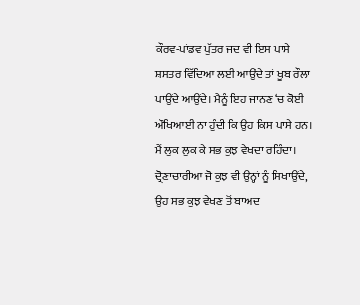ਕੌਰਵ-ਪਾਂਡਵ ਪੁੱਤਰ ਜਦ ਵੀ ਇਸ ਪਾਸੇ ਸ਼ਸਤਰ ਵਿੱਦਿਆ ਲਈ ਆਉਂਦੇ ਤਾਂ ਖੂਬ ਰੌਲਾ ਪਾਉਂਦੇ ਆਉਂਦੇ। ਮੈਨੂੰ ਇਹ ਜਾਨਣ ‘ਚ ਕੋਈ ਔਖਿਆਈ ਨਾ ਹੁੰਦੀ ਕਿ ਉਹ ਕਿਸ ਪਾਸੇ ਹਨ। ਮੈਂ ਲੁਕ ਲੁਕ ਕੇ ਸਭ ਕੁਝ ਵੇਖਦਾ ਰਹਿੰਦਾ।
ਦ੍ਰੋਣਾਚਾਰੀਆ ਜੋ ਕੁਝ ਵੀ ਉਨ੍ਹਾਂ ਨੂੰ ਸਿਖਾਉਂਦੇ, ਉਹ ਸਭ ਕੁਝ ਵੇਖਣ ਤੋਂ ਬਾਅਦ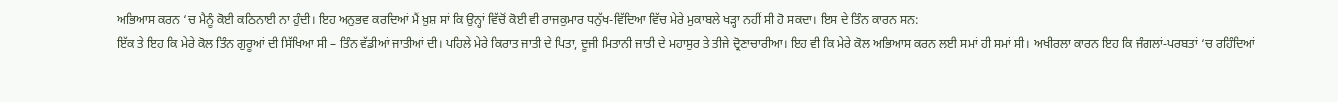ਅਭਿਆਸ ਕਰਨ ‘ਚ ਮੈਨੂੰ ਕੋਈ ਕਠਿਨਾਈ ਨਾ ਹੁੰਦੀ। ਇਹ ਅਨੁਭਵ ਕਰਦਿਆਂ ਮੈਂ ਖ਼ੁਸ਼ ਸਾਂ ਕਿ ਉਨ੍ਹਾਂ ਵਿੱਚੋਂ ਕੋਈ ਵੀ ਰਾਜਕੁਮਾਰ ਧਨੁੱਖ-ਵਿੱਦਿਆ ਵਿੱਚ ਮੇਰੇ ਮੁਕਾਬਲੇ ਖੜ੍ਹਾ ਨਹੀਂ ਸੀ ਹੋ ਸਕਦਾ। ਇਸ ਦੇ ਤਿੰਨ ਕਾਰਨ ਸਨ:
ਇੱਕ ਤੇ ਇਹ ਕਿ ਮੇਰੇ ਕੋਲ ਤਿੰਨ ਗੁਰੂਆਂ ਦੀ ਸਿੱਖਿਆ ਸੀ – ਤਿੰਨ ਵੱਡੀਆਂ ਜਾਤੀਆਂ ਦੀ। ਪਹਿਲੇ ਮੇਰੇ ਕਿਰਾਤ ਜਾਤੀ ਦੇ ਪਿਤਾ, ਦੂਜੀ ਮਿਤਾਨੀ ਜਾਤੀ ਦੇ ਮਹਾਸੁਰ ਤੇ ਤੀਜੇ ਦ੍ਰੋਣਾਚਾਰੀਆ। ਇਹ ਵੀ ਕਿ ਮੇਰੇ ਕੋਲ ਅਭਿਆਸ ਕਰਨ ਲਈ ਸਮਾਂ ਹੀ ਸਮਾਂ ਸੀ। ਅਖੀਰਲਾ ਕਾਰਨ ਇਹ ਕਿ ਜੰਗਲਾਂ-ਪਰਬਤਾਂ ‘ਚ ਰਹਿੰਦਿਆਂ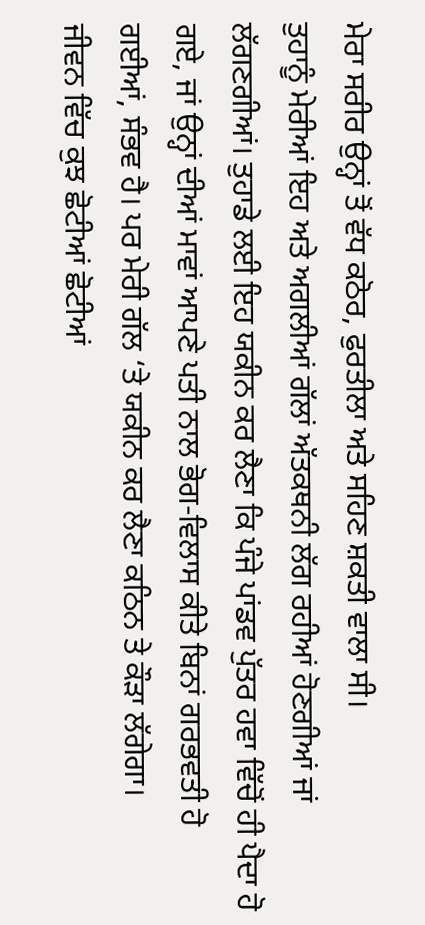ਮੇਰਾ ਸਰੀਰ ਉਨ੍ਹਾਂ ਤੋਂ ਵੱਧ ਕਠੋਰ, ਫੁਰਤੀਲਾ ਅਤੇ ਸਹਿਣ ਸ਼ਕਤੀ ਵਾਲਾ ਸੀ।
ਤੁਹਾਨੂੰ ਮੇਰੀਆਂ ਇਹ ਅਤੇ ਅਗਲੀਆਂ ਗੱਲਾਂ ਅੱਤਕਥਨੀ ਲੱਗ ਰਹੀਆਂ ਹੋਣਗੀਆਂ ਜਾਂ ਲੱਗਣਗੀਆਂ। ਤੁਹਾਡੇ ਲਈ ਇਹ ਯਕੀਨ ਕਰ ਲੈਣਾ ਕਿ ਪੰਜੇ ਪਾਂਡਵ ਪੁੱਤਰ ਹਵਾ ਵਿੱਚੋਂ ਹੀ ਪੈਦਾ ਹੋ ਗਏ, ਜਾਂ ਉਨ੍ਹਾਂ ਦੀਆਂ ਮਾਵਾਂ ਆਪਣੇ ਪਤੀ ਨਾਲ ਭੋਗ-ਵਿਲਾਸ ਕੀਤੇ ਬਿਨਾਂ ਗਰਭਵਤੀ ਹੋ ਗਈਆਂ, ਸੰਭਵ ਹੈ। ਪਰ ਮੇਰੀ ਗੱਲ ‘ਤੇ ਯਕੀਨ ਕਰ ਲੈਣਾ ਕਠਿਨ ਤੇ ਕੌੜਾ ਲੱਗੇਗਾ।
ਜੀਵਨ ਵਿੱਚ ਕੁਝ ਛੋਟੀਆਂ ਛੋਟੀਆਂ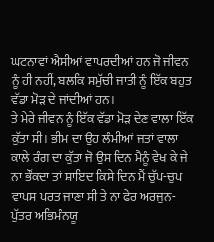ਘਟਨਾਵਾਂ ਐਸੀਆਂ ਵਾਪਰਦੀਆਂ ਹਨ ਜੋ ਜੀਵਨ ਨੂੰ ਹੀ ਨਹੀਂ, ਬਲਕਿ ਸਮੁੱਚੀ ਜਾਤੀ ਨੂੰ ਇੱਕ ਬਹੁਤ ਵੱਡਾ ਮੋੜ ਦੇ ਜਾਂਦੀਆਂ ਹਨ।
ਤੇ ਮੇਰੇ ਜੀਵਨ ਨੂੰ ਇੱਕ ਵੱਡਾ ਮੋੜ ਦੇਣ ਵਾਲਾ ਇੱਕ ਕੁੱਤਾ ਸੀ। ਭੀਮ ਦਾ ਉਹ ਲੰਮੀਆਂ ਜਤਾਂ ਵਾਲਾ ਕਾਲੇ ਰੰਗ ਦਾ ਕੁੱਤਾ ਜੋ ਉਸ ਦਿਨ ਮੈਨੂੰ ਵੇਖ ਕੇ ਜੇ ਨਾ ਭੌਂਕਦਾ ਤਾਂ ਸ਼ਾਇਦ ਕਿਸੇ ਦਿਨ ਮੈਂ ਚੁੱਪ-ਚੁਪ ਵਾਪਸ ਪਰਤ ਜਾਣਾ ਸੀ ਤੇ ਨਾ ਫੇਰ ਅਰਜੁਨ-ਪੁੱਤਰ ਅਭਿਮੰਨਯੂ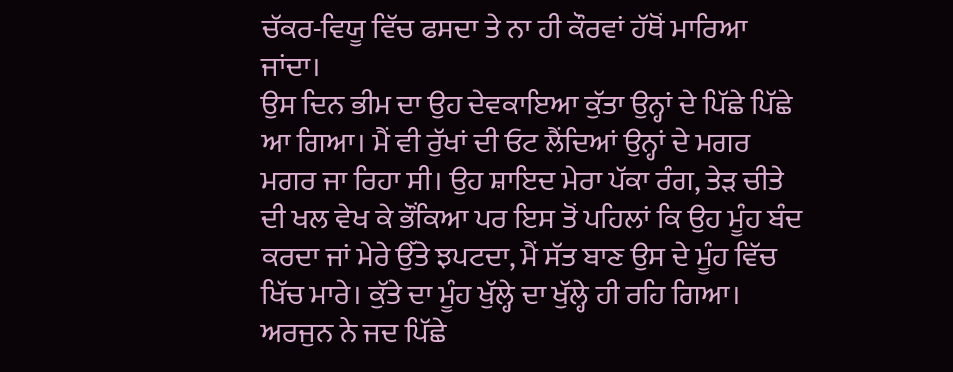ਚੱਕਰ-ਵਿਯੂ ਵਿੱਚ ਫਸਦਾ ਤੇ ਨਾ ਹੀ ਕੌਰਵਾਂ ਹੱਥੋਂ ਮਾਰਿਆ ਜਾਂਦਾ।
ਉਸ ਦਿਨ ਭੀਮ ਦਾ ਉਹ ਦੇਵਕਾਇਆ ਕੁੱਤਾ ਉਨ੍ਹਾਂ ਦੇ ਪਿੱਛੇ ਪਿੱਛੇ ਆ ਗਿਆ। ਮੈਂ ਵੀ ਰੁੱਖਾਂ ਦੀ ਓਟ ਲੈਂਦਿਆਂ ਉਨ੍ਹਾਂ ਦੇ ਮਗਰ ਮਗਰ ਜਾ ਰਿਹਾ ਸੀ। ਉਹ ਸ਼ਾਇਦ ਮੇਰਾ ਪੱਕਾ ਰੰਗ, ਤੇੜ ਚੀਤੇ ਦੀ ਖਲ ਵੇਖ ਕੇ ਭੌਂਕਿਆ ਪਰ ਇਸ ਤੋਂ ਪਹਿਲਾਂ ਕਿ ਉਹ ਮੂੰਹ ਬੰਦ ਕਰਦਾ ਜਾਂ ਮੇਰੇ ਉੱਤੇ ਝਪਟਦਾ, ਮੈਂ ਸੱਤ ਬਾਣ ਉਸ ਦੇ ਮੂੰਹ ਵਿੱਚ ਖਿੱਚ ਮਾਰੇ। ਕੁੱਤੇ ਦਾ ਮੂੰਹ ਖੁੱਲ੍ਹੇ ਦਾ ਖੁੱਲ੍ਹੇ ਹੀ ਰਹਿ ਗਿਆ।
ਅਰਜੁਨ ਨੇ ਜਦ ਪਿੱਛੇ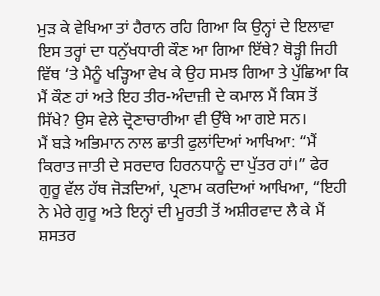ਮੁੜ ਕੇ ਵੇਖਿਆ ਤਾਂ ਹੈਰਾਨ ਰਹਿ ਗਿਆ ਕਿ ਉਨ੍ਹਾਂ ਦੇ ਇਲਾਵਾ ਇਸ ਤਰ੍ਹਾਂ ਦਾ ਧਨੁੱਖਧਾਰੀ ਕੌਣ ਆ ਗਿਆ ਇੱਥੇ? ਥੋੜ੍ਹੀ ਜਿਹੀ ਵਿੱਥ ‘ਤੇ ਮੈਨੂੰ ਖੜ੍ਹਿਆ ਵੇਖ ਕੇ ਉਹ ਸਮਝ ਗਿਆ ਤੇ ਪੁੱਛਿਆ ਕਿ ਮੈਂ ਕੌਣ ਹਾਂ ਅਤੇ ਇਹ ਤੀਰ-ਅੰਦਾਜ਼ੀ ਦੇ ਕਮਾਲ ਮੈਂ ਕਿਸ ਤੋਂ ਸਿੱਖੇ? ਉਸ ਵੇਲੇ ਦ੍ਰੋਣਾਚਾਰੀਆ ਵੀ ਉੱਥੇ ਆ ਗਏ ਸਨ।
ਮੈਂ ਬੜੇ ਅਭਿਮਾਨ ਨਾਲ ਛਾਤੀ ਫੁਲਾਂਦਿਆਂ ਆਖਿਆ: “ਮੈਂ ਕਿਰਾਤ ਜਾਤੀ ਦੇ ਸਰਦਾਰ ਹਿਰਨਧਾਨੂੰ ਦਾ ਪੁੱਤਰ ਹਾਂ।” ਫੇਰ ਗੁਰੂ ਵੱਲ ਹੱਥ ਜੋੜਦਿਆਂ, ਪ੍ਰਣਾਮ ਕਰਦਿਆਂ ਆਖਿਆ, “ਇਹੀ ਨੇ ਮੇਰੇ ਗੁਰੂ ਅਤੇ ਇਨ੍ਹਾਂ ਦੀ ਮੂਰਤੀ ਤੋਂ ਅਸ਼ੀਰਵਾਦ ਲੈ ਕੇ ਮੈਂ ਸ਼ਸਤਰ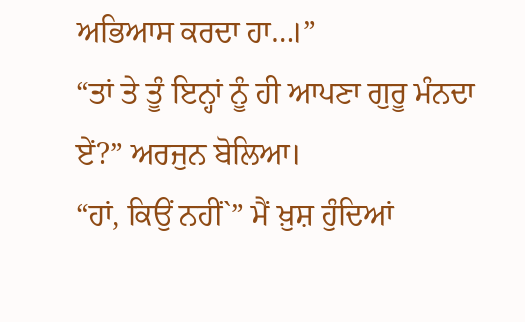ਅਭਿਆਸ ਕਰਦਾ ਹਾ…।”
“ਤਾਂ ਤੇ ਤੂੰ ਇਨ੍ਹਾਂ ਨੂੰ ਹੀ ਆਪਣਾ ਗੁਰੂ ਮੰਨਦਾ ਏਂ?” ਅਰਜੁਨ ਬੋਲਿਆ।
“ਹਾਂ, ਕਿਉਂ ਨਹੀਂ`” ਮੈਂ ਖ਼ੁਸ਼ ਹੁੰਦਿਆਂ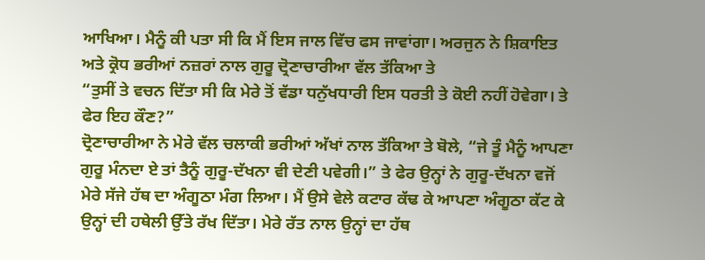ਆਖਿਆ। ਮੈਨੂੰ ਕੀ ਪਤਾ ਸੀ ਕਿ ਮੈਂ ਇਸ ਜਾਲ ਵਿੱਚ ਫਸ ਜਾਵਾਂਗਾ। ਅਰਜੁਨ ਨੇ ਸ਼ਿਕਾਇਤ ਅਤੇ ਕ੍ਰੋਧ ਭਰੀਆਂ ਨਜ਼ਰਾਂ ਨਾਲ ਗੁਰੂ ਦ੍ਰੋਣਾਚਾਰੀਆ ਵੱਲ ਤੱਕਿਆ ਤੇ
“ਤੁਸੀਂ ਤੇ ਵਚਨ ਦਿੱਤਾ ਸੀ ਕਿ ਮੇਰੇ ਤੋਂ ਵੱਡਾ ਧਨੁੱਖਧਾਰੀ ਇਸ ਧਰਤੀ ਤੇ ਕੋਈ ਨਹੀਂ ਹੋਵੇਗਾ। ਤੇ ਫੇਰ ਇਹ ਕੌਣ?”
ਦ੍ਰੋਣਾਚਾਰੀਆ ਨੇ ਮੇਰੇ ਵੱਲ ਚਲਾਕੀ ਭਰੀਆਂ ਅੱਖਾਂ ਨਾਲ ਤੱਕਿਆ ਤੇ ਬੋਲੇ, “ਜੇ ਤੂੰ ਮੈਨੂੰ ਆਪਣਾ ਗੁਰੂ ਮੰਨਦਾ ਏ ਤਾਂ ਤੈਨੂੰ ਗੁਰੂ-ਦੱਖਨਾ ਵੀ ਦੇਣੀ ਪਵੇਗੀ।” ਤੇ ਫੇਰ ਉਨ੍ਹਾਂ ਨੇ ਗੁਰੂ-ਦੱਖਨਾ ਵਜੋਂ ਮੇਰੇ ਸੱਜੇ ਹੱਥ ਦਾ ਅੰਗੂਠਾ ਮੰਗ ਲਿਆ। ਮੈਂ ਉਸੇ ਵੇਲੇ ਕਟਾਰ ਕੱਢ ਕੇ ਆਪਣਾ ਅੰਗੂਠਾ ਕੱਟ ਕੇ ਉਨ੍ਹਾਂ ਦੀ ਹਥੇਲੀ ਉੱਤੇ ਰੱਖ ਦਿੱਤਾ। ਮੇਰੇ ਰੱਤ ਨਾਲ ਉਨ੍ਹਾਂ ਦਾ ਹੱਥ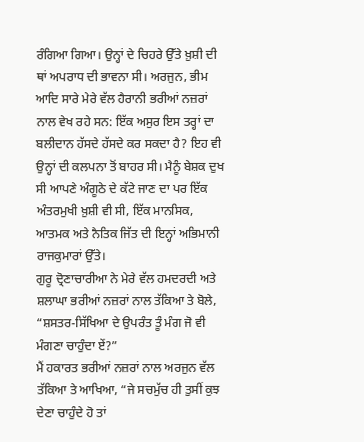ਰੰਗਿਆ ਗਿਆ। ਉਨ੍ਹਾਂ ਦੇ ਚਿਹਰੇ ਉੱਤੇ ਖ਼ੁਸ਼ੀ ਦੀ ਥਾਂ ਅਪਰਾਧ ਦੀ ਭਾਵਨਾ ਸੀ। ਅਰਜੁਨ, ਭੀਮ ਆਦਿ ਸਾਰੇ ਮੇਰੇ ਵੱਲ ਹੈਰਾਨੀ ਭਰੀਆਂ ਨਜ਼ਰਾਂ ਨਾਲ ਵੇਖ ਰਹੇ ਸਨ: ਇੱਕ ਅਸੁਰ ਇਸ ਤਰ੍ਹਾਂ ਦਾ ਬਲੀਦਾਨ ਹੱਸਦੇ ਹੱਸਦੇ ਕਰ ਸਕਦਾ ਹੈ? ਇਹ ਵੀ ਉਨ੍ਹਾਂ ਦੀ ਕਲਪਨਾ ਤੋਂ ਬਾਹਰ ਸੀ। ਮੈਨੂੰ ਬੇਸ਼ਕ ਦੁਖ ਸੀ ਆਪਣੇ ਅੰਗੂਠੇ ਦੇ ਕੱਟੇ ਜਾਣ ਦਾ ਪਰ ਇੱਕ ਅੰਤਰਮੁਖੀ ਖ਼ੁਸ਼ੀ ਵੀ ਸੀ, ਇੱਕ ਮਾਨਸਿਕ, ਆਤਮਕ ਅਤੇ ਨੈਤਿਕ ਜਿੱਤ ਦੀ ਇਨ੍ਹਾਂ ਅਭਿਮਾਨੀ ਰਾਜਕੁਮਾਰਾਂ ਉੱਤੇ।
ਗੁਰੂ ਦ੍ਰੋਣਾਚਾਰੀਆ ਨੇ ਮੇਰੇ ਵੱਲ ਹਮਦਰਦੀ ਅਤੇ ਸ਼ਲਾਘਾ ਭਰੀਆਂ ਨਜ਼ਰਾਂ ਨਾਲ ਤੱਕਿਆ ਤੇ ਬੋਲੇ, “ਸ਼ਸਤਰ-ਸਿੱਖਿਆ ਦੇ ਉਪਰੰਤ ਤੂੰ ਮੰਗ ਜੋ ਵੀ ਮੰਗਣਾ ਚਾਹੁੰਦਾ ਏਂ?”
ਮੈਂ ਹਕਾਰਤ ਭਰੀਆਂ ਨਜ਼ਰਾਂ ਨਾਲ ਅਰਜੁਨ ਵੱਲ ਤੱਕਿਆ ਤੇ ਆਖਿਆ, “ਜੇ ਸਚਮੁੱਚ ਹੀ ਤੁਸੀਂ ਕੁਝ ਦੇਣਾ ਚਾਹੁੰਦੇ ਹੋ ਤਾਂ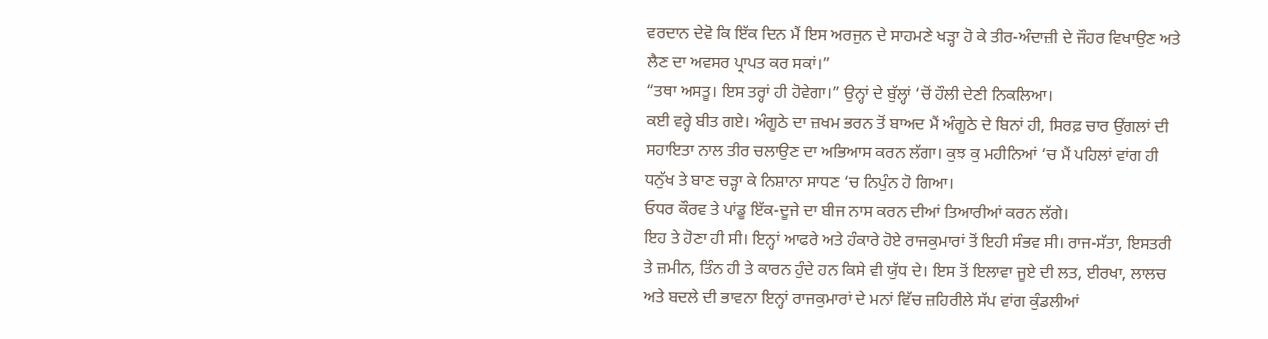ਵਰਦਾਨ ਦੇਵੋ ਕਿ ਇੱਕ ਦਿਨ ਮੈਂ ਇਸ ਅਰਜੁਨ ਦੇ ਸਾਹਮਣੇ ਖੜ੍ਹਾ ਹੋ ਕੇ ਤੀਰ-ਅੰਦਾਜ਼ੀ ਦੇ ਜੌਹਰ ਵਿਖਾਉਣ ਅਤੇ ਲੈਣ ਦਾ ਅਵਸਰ ਪ੍ਰਾਪਤ ਕਰ ਸਕਾਂ।”
“ਤਥਾ ਅਸਤੂ। ਇਸ ਤਰ੍ਹਾਂ ਹੀ ਹੋਵੇਗਾ।” ਉਨ੍ਹਾਂ ਦੇ ਬੁੱਲ੍ਹਾਂ ‘ਚੋਂ ਹੌਲੀ ਦੇਣੀ ਨਿਕਲਿਆ।
ਕਈ ਵਰ੍ਹੇ ਬੀਤ ਗਏ। ਅੰਗੂਠੇ ਦਾ ਜ਼ਖਮ ਭਰਨ ਤੋਂ ਬਾਅਦ ਮੈਂ ਅੰਗੂਠੇ ਦੇ ਬਿਨਾਂ ਹੀ, ਸਿਰਫ਼ ਚਾਰ ਉਂਗਲਾਂ ਦੀ ਸਹਾਇਤਾ ਨਾਲ ਤੀਰ ਚਲਾਉਣ ਦਾ ਅਭਿਆਸ ਕਰਨ ਲੱਗਾ। ਕੁਝ ਕੁ ਮਹੀਨਿਆਂ ‘ਚ ਮੈਂ ਪਹਿਲਾਂ ਵਾਂਗ ਹੀ ਧਨੁੱਖ ਤੇ ਬਾਣ ਚੜ੍ਹਾ ਕੇ ਨਿਸ਼ਾਨਾ ਸਾਧਣ ‘ਚ ਨਿਪੁੰਨ ਹੋ ਗਿਆ।
ਓਧਰ ਕੌਰਵ ਤੇ ਪਾਂਡੂ ਇੱਕ-ਦੂਜੇ ਦਾ ਬੀਜ ਨਾਸ ਕਰਨ ਦੀਆਂ ਤਿਆਰੀਆਂ ਕਰਨ ਲੱਗੇ।
ਇਹ ਤੇ ਹੋਣਾ ਹੀ ਸੀ। ਇਨ੍ਹਾਂ ਆਫਰੇ ਅਤੇ ਹੰਕਾਰੇ ਹੋਏ ਰਾਜਕੁਮਾਰਾਂ ਤੋਂ ਇਹੀ ਸੰਭਵ ਸੀ। ਰਾਜ-ਸੱਤਾ, ਇਸਤਰੀ ਤੇ ਜ਼ਮੀਨ, ਤਿੰਨ ਹੀ ਤੇ ਕਾਰਨ ਹੁੰਦੇ ਹਨ ਕਿਸੇ ਵੀ ਯੁੱਧ ਦੇ। ਇਸ ਤੋਂ ਇਲਾਵਾ ਜੂਏ ਦੀ ਲਤ, ਈਰਖਾ, ਲਾਲਚ ਅਤੇ ਬਦਲੇ ਦੀ ਭਾਵਨਾ ਇਨ੍ਹਾਂ ਰਾਜਕੁਮਾਰਾਂ ਦੇ ਮਨਾਂ ਵਿੱਚ ਜ਼ਹਿਰੀਲੇ ਸੱਪ ਵਾਂਗ ਕੁੰਡਲੀਆਂ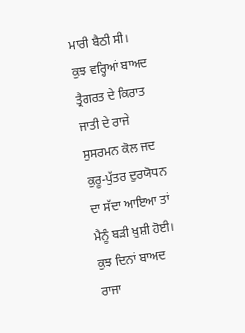ਮਾਰੀ ਬੈਠੀ ਸੀ।
ਕੁਝ ਵਰ੍ਹਿਆਂ ਬਾਅਦ ਤ੍ਰੈਗਰਤ ਦੇ ਕਿਰਾਤ ਜਾਤੀ ਦੇ ਰਾਜੇ ਸੁਸਰਮਨ ਕੋਲ ਜਦ ਕੁਰੂ-ਪੁੱਤਰ ਦੁਰਯੋਧਨ ਦਾ ਸੱਦਾ ਆਇਆ ਤਾਂ ਮੈਨੂੰ ਬੜੀ ਖ਼ੁਸ਼ੀ ਹੋਈ। ਕੁਝ ਦਿਨਾਂ ਬਾਅਦ ਰਾਜਾ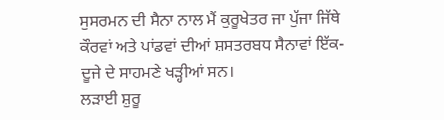ਸੁਸਰਮਨ ਦੀ ਸੈਨਾ ਨਾਲ ਮੈਂ ਕੁਰੂਖੇਤਰ ਜਾ ਪੁੱਜਾ ਜਿੱਥੇ ਕੌਰਵਾਂ ਅਤੇ ਪਾਂਡਵਾਂ ਦੀਆਂ ਸ਼ਸਤਰਬਧ ਸੈਨਾਵਾਂ ਇੱਕ-ਦੂਜੇ ਦੇ ਸਾਹਮਣੇ ਖੜ੍ਹੀਆਂ ਸਨ।
ਲੜਾਈ ਸ਼ੁਰੂ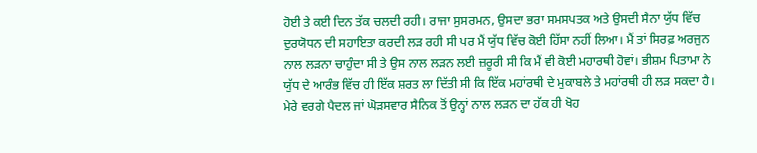ਹੋਈ ਤੇ ਕਈ ਦਿਨ ਤੱਕ ਚਲਦੀ ਰਹੀ। ਰਾਜਾ ਸੁਸਰਮਨ, ਉਸਦਾ ਭਰਾ ਸਮਸਪਤਕ ਅਤੇ ਉਸਦੀ ਸੈਨਾ ਯੁੱਧ ਵਿੱਚ ਦੁਰਯੋਧਨ ਦੀ ਸਹਾਇਤਾ ਕਰਦੀ ਲੜ ਰਹੀ ਸੀ ਪਰ ਮੈਂ ਯੁੱਧ ਵਿੱਚ ਕੋਈ ਹਿੱਸਾ ਨਹੀਂ ਲਿਆ। ਮੈਂ ਤਾਂ ਸਿਰਫ਼ ਅਰਜੁਨ ਨਾਲ ਲੜਨਾ ਚਾਹੁੰਦਾ ਸੀ ਤੇ ਉਸ ਨਾਲ ਲੜਨ ਲਈ ਜ਼ਰੂਰੀ ਸੀ ਕਿ ਮੈਂ ਵੀ ਕੋਈ ਮਹਾਰਥੀ ਹੋਵਾਂ। ਭੀਸ਼ਮ ਪਿਤਾਮਾ ਨੇ ਯੁੱਧ ਦੇ ਆਰੰਭ ਵਿੱਚ ਹੀ ਇੱਕ ਸ਼ਰਤ ਲਾ ਦਿੱਤੀ ਸੀ ਕਿ ਇੱਕ ਮਹਾਂਰਥੀ ਦੇ ਮੁਕਾਬਲੇ ਤੇ ਮਹਾਂਰਥੀ ਹੀ ਲੜ ਸਕਦਾ ਹੈ। ਮੇਰੇ ਵਰਗੇ ਪੈਦਲ ਜਾਂ ਘੋੜਸਵਾਰ ਸੈਨਿਕ ਤੋਂ ਉਨ੍ਹਾਂ ਨਾਲ ਲੜਨ ਦਾ ਹੱਕ ਹੀ ਖੋਹ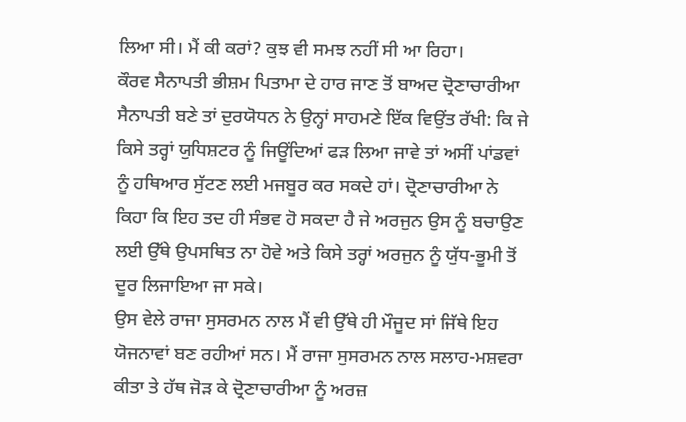ਲਿਆ ਸੀ। ਮੈਂ ਕੀ ਕਰਾਂ? ਕੁਝ ਵੀ ਸਮਝ ਨਹੀਂ ਸੀ ਆ ਰਿਹਾ।
ਕੌਰਵ ਸੈਨਾਪਤੀ ਭੀਸ਼ਮ ਪਿਤਾਮਾ ਦੇ ਹਾਰ ਜਾਣ ਤੋਂ ਬਾਅਦ ਦ੍ਰੋਣਾਚਾਰੀਆ ਸੈਨਾਪਤੀ ਬਣੇ ਤਾਂ ਦੁਰਯੋਧਨ ਨੇ ਉਨ੍ਹਾਂ ਸਾਹਮਣੇ ਇੱਕ ਵਿਉਂਤ ਰੱਖੀ: ਕਿ ਜੇ ਕਿਸੇ ਤਰ੍ਹਾਂ ਯੁਧਿਸ਼ਟਰ ਨੂੰ ਜਿਊਂਦਿਆਂ ਫੜ ਲਿਆ ਜਾਵੇ ਤਾਂ ਅਸੀਂ ਪਾਂਡਵਾਂ ਨੂੰ ਹਥਿਆਰ ਸੁੱਟਣ ਲਈ ਮਜਬੂਰ ਕਰ ਸਕਦੇ ਹਾਂ। ਦ੍ਰੋਣਾਚਾਰੀਆ ਨੇ ਕਿਹਾ ਕਿ ਇਹ ਤਦ ਹੀ ਸੰਭਵ ਹੋ ਸਕਦਾ ਹੈ ਜੇ ਅਰਜੁਨ ਉਸ ਨੂੰ ਬਚਾਉਣ ਲਈ ਉੱਥੇ ਉਪਸਥਿਤ ਨਾ ਹੋਵੇ ਅਤੇ ਕਿਸੇ ਤਰ੍ਹਾਂ ਅਰਜੁਨ ਨੂੰ ਯੁੱਧ-ਭੂਮੀ ਤੋਂ ਦੂਰ ਲਿਜਾਇਆ ਜਾ ਸਕੇ।
ਉਸ ਵੇਲੇ ਰਾਜਾ ਸੁਸਰਮਨ ਨਾਲ ਮੈਂ ਵੀ ਉੱਥੇ ਹੀ ਮੌਜੂਦ ਸਾਂ ਜਿੱਥੇ ਇਹ ਯੋਜਨਾਵਾਂ ਬਣ ਰਹੀਆਂ ਸਨ। ਮੈਂ ਰਾਜਾ ਸੁਸਰਮਨ ਨਾਲ ਸਲਾਹ-ਮਸ਼ਵਰਾ ਕੀਤਾ ਤੇ ਹੱਥ ਜੋੜ ਕੇ ਦ੍ਰੋਣਾਚਾਰੀਆ ਨੂੰ ਅਰਜ਼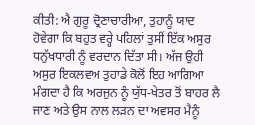ਕੀਤੀ: ਐ ਗੁਰੂ ਦ੍ਰੋਣਾਚਾਰੀਆ, ਤੁਹਾਨੂੰ ਯਾਦ ਹੋਵੇਗਾ ਕਿ ਬਹੁਤ ਵਰ੍ਹੇ ਪਹਿਲਾਂ ਤੁਸੀਂ ਇੱਕ ਅਸੁਰ ਧਨੁੱਖਧਾਰੀ ਨੂੰ ਵਰਦਾਨ ਦਿੱਤਾ ਸੀ। ਅੱਜ ਉਹੀ ਅਸੁਰ ਇਕਲਵਅ ਤੁਹਾਡੇ ਕੋਲੋਂ ਇਹ ਆਗਿਆ ਮੰਗਦਾ ਹੈ ਕਿ ਅਰਜੁਨ ਨੂੰ ਯੁੱਧ-ਖੇਤਰ ਤੋਂ ਬਾਹਰ ਲੈ ਜਾਣ ਅਤੇ ਉਸ ਨਾਲ ਲੜਨ ਦਾ ਅਵਸਰ ਮੈਨੂੰ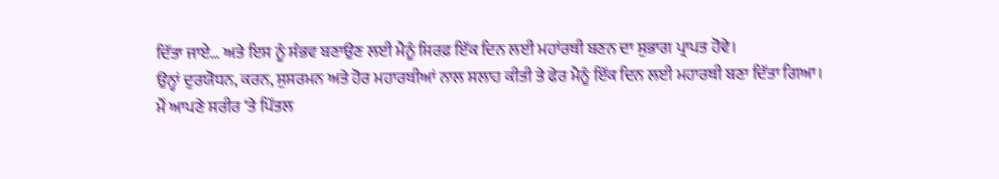ਦਿੱਤਾ ਜਾਏ… ਅਤੇ ਇਸ ਨੂੰ ਸੰਭਵ ਬਣਾਉਣ ਲਈ ਮੈਨੂੰ ਸਿਰਫ਼ ਇੱਕ ਦਿਨ ਲਈ ਮਹਾਂਰਥੀ ਬਣਨ ਦਾ ਸੁਭਾਗ ਪ੍ਰਾਪਤ ਹੋਵੇ।
ਉਨ੍ਹਾਂ ਦੁਰਯੋਧਨ, ਕਰਨ, ਸੁਸਰਮਨ ਅਤੇ ਹੋਰ ਮਹਾਰਥੀਆਂ ਨਾਲ ਸਲਾਹ ਕੀਤੀ ਤੇ ਫੇਰ ਮੈਨੂੰ ਇੱਕ ਦਿਨ ਲਈ ਮਹਾਰਥੀ ਬਣਾ ਦਿੱਤਾ ਗਿਆ।
ਮੈਂ ਆਪਣੇ ਸਰੀਰ ‘ਤੇ ਪਿੱਤਲ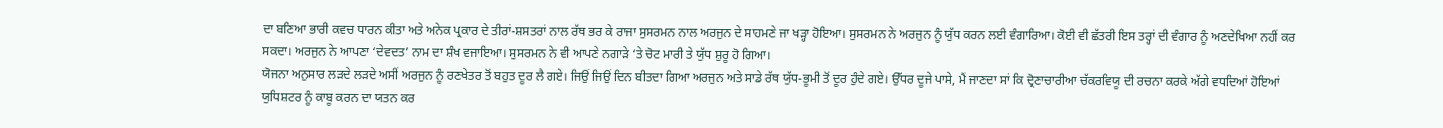ਦਾ ਬਣਿਆ ਭਾਰੀ ਕਵਚ ਧਾਰਨ ਕੀਤਾ ਅਤੇ ਅਨੇਕ ਪ੍ਰਕਾਰ ਦੇ ਤੀਰਾਂ-ਸ਼ਸਤਰਾਂ ਨਾਲ ਰੱਥ ਭਰ ਕੇ ਰਾਜਾ ਸੁਸਰਮਨ ਨਾਲ ਅਰਜੁਨ ਦੇ ਸਾਹਮਣੇ ਜਾ ਖੜ੍ਹਾ ਹੋਇਆ। ਸੁਸਰਮਨ ਨੇ ਅਰਜੁਨ ਨੂੰ ਯੁੱਧ ਕਰਨ ਲਈ ਵੰਗਾਰਿਆ। ਕੋਈ ਵੀ ਛੱਤਰੀ ਇਸ ਤਰ੍ਹਾਂ ਦੀ ਵੰਗਾਰ ਨੂੰ ਅਣਦੇਖਿਆ ਨਹੀਂ ਕਰ ਸਕਦਾ। ਅਰਜੁਨ ਨੇ ਆਪਣਾ ‘ਦੇਵਦਤ’ ਨਾਮ ਦਾ ਸ਼ੰਖ ਵਜਾਇਆ। ਸੁਸਰਮਨ ਨੇ ਵੀ ਆਪਣੇ ਨਗਾੜੇ ‘ਤੇ ਚੋਟ ਮਾਰੀ ਤੇ ਯੁੱਧ ਸ਼ੁਰੂ ਹੋ ਗਿਆ।
ਯੋਜਨਾ ਅਨੁਸਾਰ ਲੜਦੇ ਲੜਦੇ ਅਸੀਂ ਅਰਜੁਨ ਨੂੰ ਰਣਖੇਤਰ ਤੋਂ ਬਹੁਤ ਦੂਰ ਲੈ ਗਏ। ਜਿਉਂ ਜਿਉਂ ਦਿਨ ਬੀਤਦਾ ਗਿਆ ਅਰਜੁਨ ਅਤੇ ਸਾਡੇ ਰੱਥ ਯੁੱਧ-ਭੂਮੀ ਤੋਂ ਦੂਰ ਹੁੰਦੇ ਗਏ। ਉੱਧਰ ਦੂਜੇ ਪਾਸੇ, ਮੈਂ ਜਾਣਦਾ ਸਾਂ ਕਿ ਦ੍ਰੋਣਾਚਾਰੀਆ ਚੱਕਰਵਿਯੂ ਦੀ ਰਚਨਾ ਕਰਕੇ ਅੱਗੇ ਵਧਦਿਆਂ ਹੋਇਆਂ ਯੁਧਿਸ਼ਟਰ ਨੂੰ ਕਾਬੂ ਕਰਨ ਦਾ ਯਤਨ ਕਰ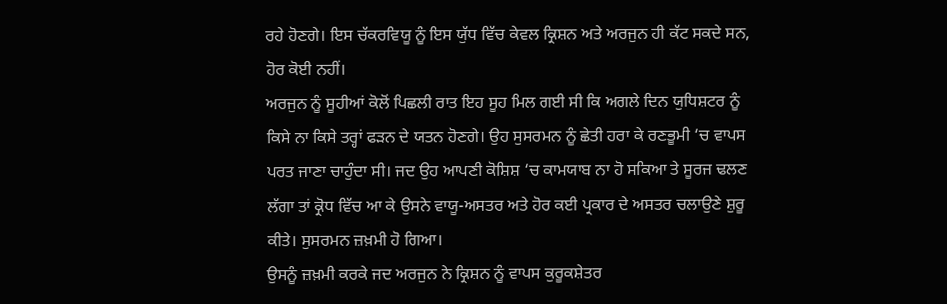ਰਹੇ ਹੋਣਗੇ। ਇਸ ਚੱਕਰਵਿਯੂ ਨੂੰ ਇਸ ਯੁੱਧ ਵਿੱਚ ਕੇਵਲ ਕ੍ਰਿਸ਼ਨ ਅਤੇ ਅਰਜੁਨ ਹੀ ਕੱਟ ਸਕਦੇ ਸਨ, ਹੋਰ ਕੋਈ ਨਹੀਂ।
ਅਰਜੁਨ ਨੂੰ ਸੂਹੀਆਂ ਕੋਲੋਂ ਪਿਛਲੀ ਰਾਤ ਇਹ ਸੂਹ ਮਿਲ ਗਈ ਸੀ ਕਿ ਅਗਲੇ ਦਿਨ ਯੁਧਿਸ਼ਟਰ ਨੂੰ ਕਿਸੇ ਨਾ ਕਿਸੇ ਤਰ੍ਹਾਂ ਫੜਨ ਦੇ ਯਤਨ ਹੋਣਗੇ। ਉਹ ਸੁਸਰਮਨ ਨੂੰ ਛੇਤੀ ਹਰਾ ਕੇ ਰਣਭੂਮੀ ‘ਚ ਵਾਪਸ ਪਰਤ ਜਾਣਾ ਚਾਹੁੰਦਾ ਸੀ। ਜਦ ਉਹ ਆਪਣੀ ਕੋਸ਼ਿਸ਼ ‘ਚ ਕਾਮਯਾਬ ਨਾ ਹੋ ਸਕਿਆ ਤੇ ਸੂਰਜ ਢਲਣ ਲੱਗਾ ਤਾਂ ਕ੍ਰੋਧ ਵਿੱਚ ਆ ਕੇ ਉਸਨੇ ਵਾਯੂ-ਅਸਤਰ ਅਤੇ ਹੋਰ ਕਈ ਪ੍ਰਕਾਰ ਦੇ ਅਸਤਰ ਚਲਾਉਣੇ ਸ਼ੁਰੂ ਕੀਤੇ। ਸੁਸਰਮਨ ਜ਼ਖ਼ਮੀ ਹੋ ਗਿਆ।
ਉਸਨੂੰ ਜ਼ਖ਼ਮੀ ਕਰਕੇ ਜਦ ਅਰਜੁਨ ਨੇ ਕ੍ਰਿਸ਼ਨ ਨੂੰ ਵਾਪਸ ਕੁਰੂਕਸ਼ੇਤਰ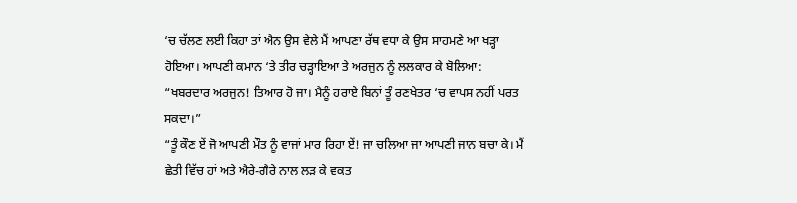‘ਚ ਚੱਲਣ ਲਈ ਕਿਹਾ ਤਾਂ ਐਨ ਉਸ ਵੇਲੇ ਮੈਂ ਆਪਣਾ ਰੱਥ ਵਧਾ ਕੇ ਉਸ ਸਾਹਮਣੇ ਆ ਖੜ੍ਹਾ ਹੋਇਆ। ਆਪਣੀ ਕਮਾਨ ‘ਤੇ ਤੀਰ ਚੜ੍ਹਾਇਆ ਤੇ ਅਰਜੁਨ ਨੂੰ ਲਲਕਾਰ ਕੇ ਬੋਲਿਆ:
“ਖਬਰਦਾਰ ਅਰਜੁਨ! ਤਿਆਰ ਹੋ ਜਾ। ਮੈਨੂੰ ਹਰਾਏ ਬਿਨਾਂ ਤੂੰ ਰਣਖੇਤਰ ‘ਚ ਵਾਪਸ ਨਹੀਂ ਪਰਤ ਸਕਦਾ।”
“ਤੂੰ ਕੌਣ ਏਂ ਜੋ ਆਪਣੀ ਮੌਤ ਨੂੰ ਵਾਜਾਂ ਮਾਰ ਰਿਹਾ ਏਂ! ਜਾ ਚਲਿਆ ਜਾ ਆਪਣੀ ਜਾਨ ਬਚਾ ਕੇ। ਮੈਂ ਛੇਤੀ ਵਿੱਚ ਹਾਂ ਅਤੇ ਐਰੇ-ਗੈਰੇ ਨਾਲ ਲੜ ਕੇ ਵਕਤ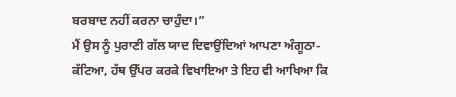ਬਰਬਾਦ ਨਹੀਂ ਕਰਨਾ ਚਾਹੁੰਦਾ।”
ਮੈਂ ਉਸ ਨੂੰ ਪੁਰਾਣੀ ਗੱਲ ਯਾਦ ਦਿਵਾਉਂਦਿਆਂ ਆਪਣਾ ਅੰਗੂਠਾ-ਕੱਟਿਆ, ਹੱਥ ਉੱਪਰ ਕਰਕੇ ਵਿਖਾਇਆ ਤੇ ਇਹ ਵੀ ਆਖਿਆ ਕਿ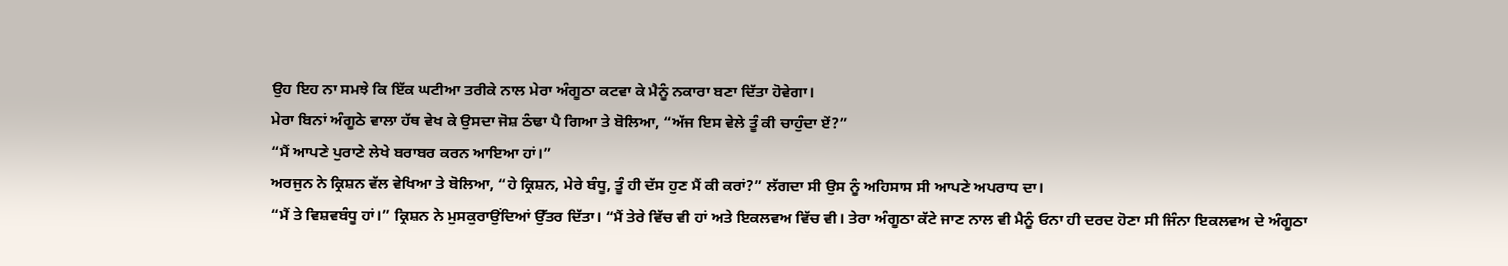ਉਹ ਇਹ ਨਾ ਸਮਝੇ ਕਿ ਇੱਕ ਘਟੀਆ ਤਰੀਕੇ ਨਾਲ ਮੇਰਾ ਅੰਗੂਠਾ ਕਟਵਾ ਕੇ ਮੈਨੂੰ ਨਕਾਰਾ ਬਣਾ ਦਿੱਤਾ ਹੋਵੇਗਾ।
ਮੇਰਾ ਬਿਨਾਂ ਅੰਗੂਠੇ ਵਾਲਾ ਹੱਥ ਵੇਖ ਕੇ ਉਸਦਾ ਜੋਸ਼ ਠੰਢਾ ਪੈ ਗਿਆ ਤੇ ਬੋਲਿਆ, “ਅੱਜ ਇਸ ਵੇਲੇ ਤੂੰ ਕੀ ਚਾਹੁੰਦਾ ਏਂ?”
“ਮੈਂ ਆਪਣੇ ਪੁਰਾਣੇ ਲੇਖੇ ਬਰਾਬਰ ਕਰਨ ਆਇਆ ਹਾਂ।”
ਅਰਜੁਨ ਨੇ ਕ੍ਰਿਸ਼ਨ ਵੱਲ ਵੇਖਿਆ ਤੇ ਬੋਲਿਆ, “ਹੇ ਕ੍ਰਿਸ਼ਨ, ਮੇਰੇ ਬੰਧੂ, ਤੂੰ ਹੀ ਦੱਸ ਹੁਣ ਮੈਂ ਕੀ ਕਰਾਂ?” ਲੱਗਦਾ ਸੀ ਉਸ ਨੂੰ ਅਹਿਸਾਸ ਸੀ ਆਪਣੇ ਅਪਰਾਧ ਦਾ।
“ਮੈਂ ਤੇ ਵਿਸ਼ਵਬੰਧੂ ਹਾਂ।” ਕ੍ਰਿਸ਼ਨ ਨੇ ਮੁਸਕੁਰਾਉਂਦਿਆਂ ਉੱਤਰ ਦਿੱਤਾ। “ਮੈਂ ਤੇਰੇ ਵਿੱਚ ਵੀ ਹਾਂ ਅਤੇ ਇਕਲਵਅ ਵਿੱਚ ਵੀ। ਤੇਰਾ ਅੰਗੂਠਾ ਕੱਟੇ ਜਾਣ ਨਾਲ ਵੀ ਮੈਨੂੰ ਓਨਾ ਹੀ ਦਰਦ ਹੋਣਾ ਸੀ ਜਿੰਨਾ ਇਕਲਵਅ ਦੇ ਅੰਗੂਠਾ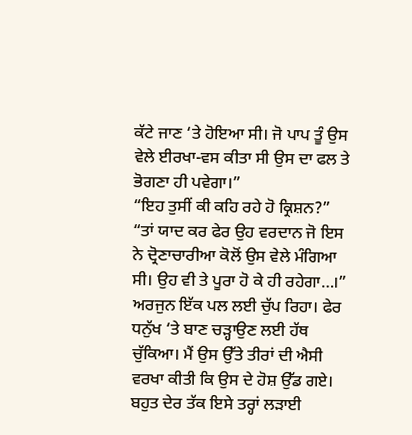ਕੱਟੇ ਜਾਣ ‘ਤੇ ਹੋਇਆ ਸੀ। ਜੋ ਪਾਪ ਤੂੰ ਉਸ ਵੇਲੇ ਈਰਖਾ-ਵਸ ਕੀਤਾ ਸੀ ਉਸ ਦਾ ਫਲ ਤੇ ਭੋਗਣਾ ਹੀ ਪਵੇਗਾ।”
“ਇਹ ਤੁਸੀਂ ਕੀ ਕਹਿ ਰਹੇ ਹੋ ਕ੍ਰਿਸ਼ਨ?”
“ਤਾਂ ਯਾਦ ਕਰ ਫੇਰ ਉਹ ਵਰਦਾਨ ਜੋ ਇਸ ਨੇ ਦ੍ਰੋਣਾਚਾਰੀਆ ਕੋਲੋਂ ਉਸ ਵੇਲੇ ਮੰਗਿਆ ਸੀ। ਉਹ ਵੀ ਤੇ ਪੂਰਾ ਹੋ ਕੇ ਹੀ ਰਹੇਗਾ…।”
ਅਰਜੁਨ ਇੱਕ ਪਲ ਲਈ ਚੁੱਪ ਰਿਹਾ। ਫੇਰ ਧਨੁੱਖ ‘ਤੇ ਬਾਣ ਚੜ੍ਹਾਉਣ ਲਈ ਹੱਥ ਚੁੱਕਿਆ। ਮੈਂ ਉਸ ਉੱਤੇ ਤੀਰਾਂ ਦੀ ਐਸੀ ਵਰਖਾ ਕੀਤੀ ਕਿ ਉਸ ਦੇ ਹੋਸ਼ ਉੱਡ ਗਏ। ਬਹੁਤ ਦੇਰ ਤੱਕ ਇਸੇ ਤਰ੍ਹਾਂ ਲੜਾਈ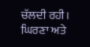ਚੱਲਦੀ ਰਹੀ।
ਘਿਰਣਾ ਅਤੇ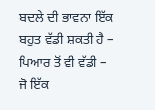ਬਦਲੇ ਦੀ ਭਾਵਨਾ ਇੱਕ ਬਹੁਤ ਵੱਡੀ ਸ਼ਕਤੀ ਹੈ – ਪਿਆਰ ਤੋਂ ਵੀ ਵੱਡੀ – ਜੋ ਇੱਕ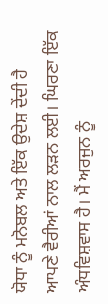ਯੋਧਾ ਨੂੰ ਮਨੋਬਲ ਅਤੇ ਇੱਕ ਉਦੇਸ਼ ਦੇਂਦੀ ਹੈ ਆਪਣੇ ਵੈਰੀਆਂ ਨਾਲ ਲੜਨ ਲਈ। ਘਿਰਣਾ ਇੱਕ ਅੰਧਵਿਸ਼ਵਾਸ ਹੈ। ਮੈਂ ਅਰਜੁਨ ਨੂੰ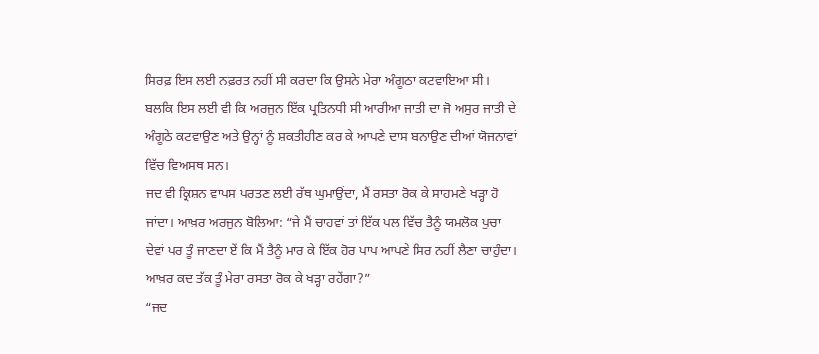ਸਿਰਫ਼ ਇਸ ਲਈ ਨਫ਼ਰਤ ਨਹੀਂ ਸੀ ਕਰਦਾ ਕਿ ਉਸਨੇ ਮੇਰਾ ਅੰਗੂਠਾ ਕਟਵਾਇਆ ਸੀ। ਬਲਕਿ ਇਸ ਲਈ ਵੀ ਕਿ ਅਰਜੁਨ ਇੱਕ ਪ੍ਰਤਿਨਧੀ ਸੀ ਆਰੀਆ ਜਾਤੀ ਦਾ ਜੋ ਅਸੁਰ ਜਾਤੀ ਦੇ ਅੰਗੂਠੇ ਕਟਵਾਉਣ ਅਤੇ ਉਨ੍ਹਾਂ ਨੂੰ ਸ਼ਕਤੀਹੀਣ ਕਰ ਕੇ ਆਪਣੇ ਦਾਸ ਬਨਾਉਣ ਦੀਆਂ ਯੋਜਨਾਵਾਂ ਵਿੱਚ ਵਿਅਸਥ ਸਨ।
ਜਦ ਵੀ ਕ੍ਰਿਸ਼ਨ ਵਾਪਸ ਪਰਤਣ ਲਈ ਰੱਥ ਘੁਮਾਉਂਦਾ, ਮੈਂ ਰਸਤਾ ਰੋਕ ਕੇ ਸਾਹਮਣੇ ਖੜ੍ਹਾ ਹੋ ਜਾਂਦਾ। ਆਖ਼ਰ ਅਰਜੁਨ ਬੋਲਿਆ: “ਜੇ ਮੈਂ ਚਾਹਵਾਂ ਤਾਂ ਇੱਕ ਪਲ ਵਿੱਚ ਤੈਨੂੰ ਯਮਲੋਕ ਪੁਚਾ ਦੇਵਾਂ ਪਰ ਤੂੰ ਜਾਣਦਾ ਏਂ ਕਿ ਮੈਂ ਤੈਨੂੰ ਮਾਰ ਕੇ ਇੱਕ ਹੋਰ ਪਾਪ ਆਪਣੇ ਸਿਰ ਨਹੀਂ ਲੈਣਾ ਚਾਹੁੰਦਾ। ਆਖ਼ਰ ਕਦ ਤੱਕ ਤੂੰ ਮੇਰਾ ਰਸਤਾ ਰੋਕ ਕੇ ਖੜ੍ਹਾ ਰਹੇਂਗਾ?”
“ਜਦ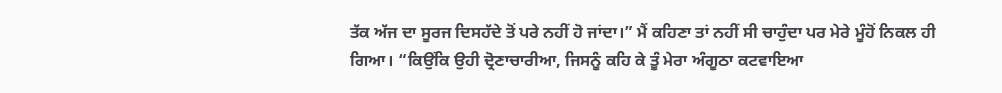ਤੱਕ ਅੱਜ ਦਾ ਸੂਰਜ ਦਿਸਹੱਦੇ ਤੋਂ ਪਰੇ ਨਹੀਂ ਹੋ ਜਾਂਦਾ।” ਮੈਂ ਕਹਿਣਾ ਤਾਂ ਨਹੀਂ ਸੀ ਚਾਹੁੰਦਾ ਪਰ ਮੇਰੇ ਮੂੰਹੋਂ ਨਿਕਲ ਹੀ ਗਿਆ। “ਕਿਉਂਕਿ ਉਹੀ ਦ੍ਰੋਣਾਚਾਰੀਆ, ਜਿਸਨੂੰ ਕਹਿ ਕੇ ਤੂੰ ਮੇਰਾ ਅੰਗੂਠਾ ਕਟਵਾਇਆ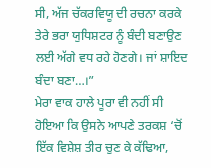ਸੀ, ਅੱਜ ਚੱਕਰਵਿਯੂ ਦੀ ਰਚਨਾ ਕਰਕੇ ਤੇਰੇ ਭਰਾ ਯੁਧਿਸ਼ਟਰ ਨੂੰ ਬੰਦੀ ਬਣਾਉਣ ਲਈ ਅੱਗੇ ਵਧ ਰਹੇ ਹੋਣਗੇ। ਜਾਂ ਸ਼ਾਇਦ ਬੰਦਾ ਬਣਾ…।”
ਮੇਰਾ ਵਾਕ ਹਾਲੇ ਪੂਰਾ ਵੀ ਨਹੀਂ ਸੀ ਹੋਇਆ ਕਿ ਉਸਨੇ ਆਪਣੇ ਤਰਕਸ਼ ‘ਚੋਂ ਇੱਕ ਵਿਸ਼ੇਸ਼ ਤੀਰ ਚੁਣ ਕੇ ਕੱਢਿਆ,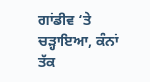ਗਾਂਡੀਵ ‘ਤੇ ਚੜ੍ਹਾਇਆ, ਕੰਨਾਂ ਤੱਕ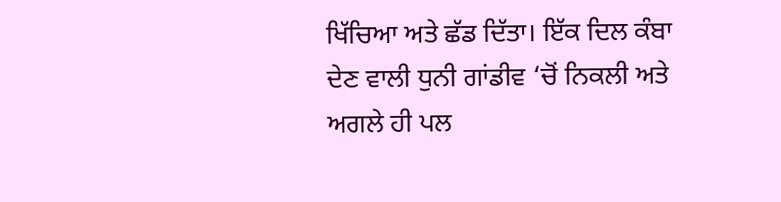ਖਿੱਚਿਆ ਅਤੇ ਛੱਡ ਦਿੱਤਾ। ਇੱਕ ਦਿਲ ਕੰਬਾ ਦੇਣ ਵਾਲੀ ਧੁਨੀ ਗਾਂਡੀਵ ‘ਚੋਂ ਨਿਕਲੀ ਅਤੇ ਅਗਲੇ ਹੀ ਪਲ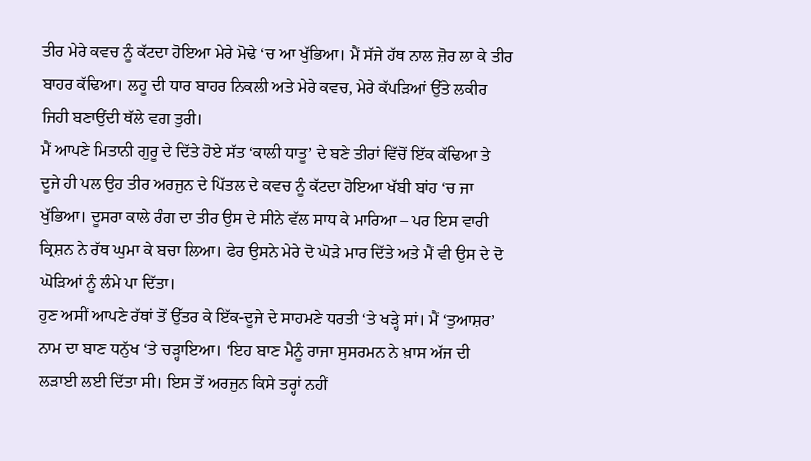ਤੀਰ ਮੇਰੇ ਕਵਚ ਨੂੰ ਕੱਟਦਾ ਹੋਇਆ ਮੇਰੇ ਮੋਢੇ ‘ਚ ਆ ਖੁੱਭਿਆ। ਮੈਂ ਸੱਜੇ ਹੱਥ ਨਾਲ ਜ਼ੋਰ ਲਾ ਕੇ ਤੀਰ ਬਾਹਰ ਕੱਢਿਆ। ਲਹੂ ਦੀ ਧਾਰ ਬਾਹਰ ਨਿਕਲੀ ਅਤੇ ਮੇਰੇ ਕਵਚ, ਮੇਰੇ ਕੱਪੜਿਆਂ ਉੱਤੇ ਲਕੀਰ ਜਿਹੀ ਬਣਾਉਂਦੀ ਥੱਲੇ ਵਗ ਤੁਰੀ।
ਮੈਂ ਆਪਣੇ ਮਿਤਾਨੀ ਗੁਰੂ ਦੇ ਦਿੱਤੇ ਹੋਏ ਸੱਤ ‘ਕਾਲੀ ਧਾਤੂ’ ਦੇ ਬਣੇ ਤੀਰਾਂ ਵਿੱਚੋਂ ਇੱਕ ਕੱਢਿਆ ਤੇ ਦੂਜੇ ਹੀ ਪਲ ਉਹ ਤੀਰ ਅਰਜੁਨ ਦੇ ਪਿੱਤਲ ਦੇ ਕਵਚ ਨੂੰ ਕੱਟਦਾ ਹੋਇਆ ਖੱਬੀ ਬਾਂਹ ‘ਚ ਜਾ ਖੁੱਭਿਆ। ਦੂਸਰਾ ਕਾਲੇ ਰੰਗ ਦਾ ਤੀਰ ਉਸ ਦੇ ਸੀਨੇ ਵੱਲ ਸਾਧ ਕੇ ਮਾਰਿਆ – ਪਰ ਇਸ ਵਾਰੀ ਕ੍ਰਿਸ਼ਨ ਨੇ ਰੱਥ ਘੁਮਾ ਕੇ ਬਚਾ ਲਿਆ। ਫੇਰ ਉਸਨੇ ਮੇਰੇ ਦੋ ਘੋੜੇ ਮਾਰ ਦਿੱਤੇ ਅਤੇ ਮੈਂ ਵੀ ਉਸ ਦੇ ਦੋ ਘੋੜਿਆਂ ਨੂੰ ਲੰਮੇ ਪਾ ਦਿੱਤਾ।
ਹੁਣ ਅਸੀਂ ਆਪਣੇ ਰੱਥਾਂ ਤੋਂ ਉੱਤਰ ਕੇ ਇੱਕ-ਦੂਜੇ ਦੇ ਸਾਹਮਣੇ ਧਰਤੀ ‘ਤੇ ਖੜ੍ਹੇ ਸਾਂ। ਮੈਂ ‘ਤੁਆਸ਼ਰ’ ਨਾਮ ਦਾ ਬਾਣ ਧਨੁੱਖ ‘ਤੇ ਚੜ੍ਹਾਇਆ। ‘ਇਹ ਬਾਣ ਮੈਨੂੰ ਰਾਜਾ ਸੁਸਰਮਨ ਨੇ ਖ਼ਾਸ ਅੱਜ ਦੀ ਲੜਾਈ ਲਈ ਦਿੱਤਾ ਸੀ। ਇਸ ਤੋਂ ਅਰਜੁਨ ਕਿਸੇ ਤਰ੍ਹਾਂ ਨਹੀਂ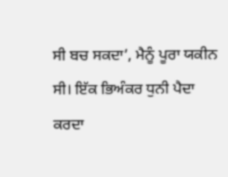ਸੀ ਬਚ ਸਕਦਾ’, ਮੈਨੂੰ ਪੂਰਾ ਯਕੀਨ ਸੀ। ਇੱਕ ਭਿਅੰਕਰ ਧੁਨੀ ਪੈਦਾ ਕਰਦਾ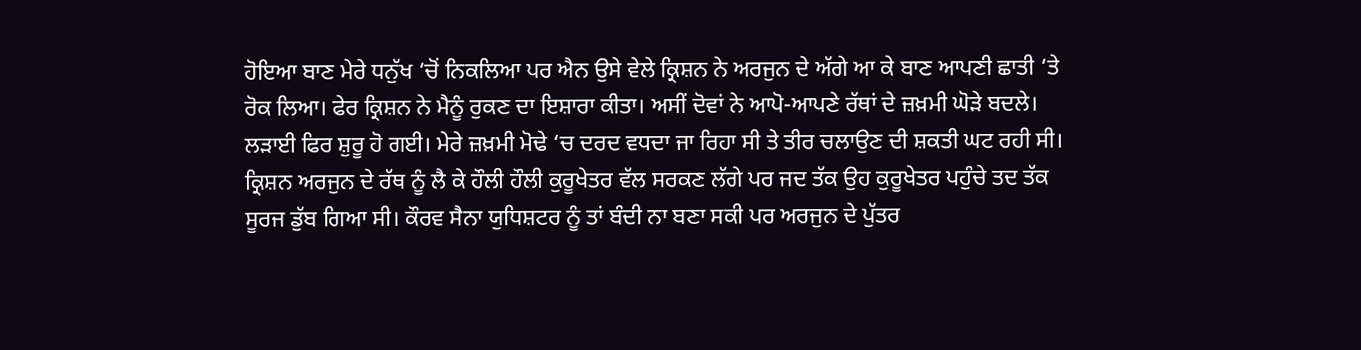ਹੋਇਆ ਬਾਣ ਮੇਰੇ ਧਨੁੱਖ ‘ਚੋਂ ਨਿਕਲਿਆ ਪਰ ਐਨ ਉਸੇ ਵੇਲੇ ਕ੍ਰਿਸ਼ਨ ਨੇ ਅਰਜੁਨ ਦੇ ਅੱਗੇ ਆ ਕੇ ਬਾਣ ਆਪਣੀ ਛਾਤੀ ‘ਤੇ ਰੋਕ ਲਿਆ। ਫੇਰ ਕ੍ਰਿਸ਼ਨ ਨੇ ਮੈਨੂੰ ਰੁਕਣ ਦਾ ਇਸ਼ਾਰਾ ਕੀਤਾ। ਅਸੀਂ ਦੋਵਾਂ ਨੇ ਆਪੋ-ਆਪਣੇ ਰੱਥਾਂ ਦੇ ਜ਼ਖ਼ਮੀ ਘੋੜੇ ਬਦਲੇ।
ਲੜਾਈ ਫਿਰ ਸ਼ੁਰੂ ਹੋ ਗਈ। ਮੇਰੇ ਜ਼ਖ਼ਮੀ ਮੋਢੇ ‘ਚ ਦਰਦ ਵਧਦਾ ਜਾ ਰਿਹਾ ਸੀ ਤੇ ਤੀਰ ਚਲਾਉਣ ਦੀ ਸ਼ਕਤੀ ਘਟ ਰਹੀ ਸੀ।
ਕ੍ਰਿਸ਼ਨ ਅਰਜੁਨ ਦੇ ਰੱਥ ਨੂੰ ਲੈ ਕੇ ਹੌਲੀ ਹੌਲੀ ਕੁਰੂਖੇਤਰ ਵੱਲ ਸਰਕਣ ਲੱਗੇ ਪਰ ਜਦ ਤੱਕ ਉਹ ਕੁਰੂਖੇਤਰ ਪਹੁੰਚੇ ਤਦ ਤੱਕ ਸੂਰਜ ਡੁੱਬ ਗਿਆ ਸੀ। ਕੌਰਵ ਸੈਨਾ ਯੁਧਿਸ਼ਟਰ ਨੂੰ ਤਾਂ ਬੰਦੀ ਨਾ ਬਣਾ ਸਕੀ ਪਰ ਅਰਜੁਨ ਦੇ ਪੁੱਤਰ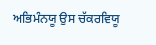ਅਭਿਮੰਨਯੂ ਉਸ ਚੱਕਰਵਿਯੂ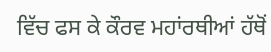ਵਿੱਚ ਫਸ ਕੇ ਕੌਰਵ ਮਹਾਂਰਥੀਆਂ ਹੱਥੋਂ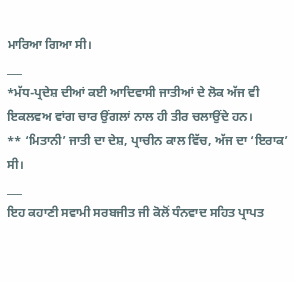ਮਾਰਿਆ ਗਿਆ ਸੀ।
___
*ਮੱਧ-ਪ੍ਰਦੇਸ਼ ਦੀਆਂ ਕਈ ਆਦਿਵਾਸੀ ਜਾਤੀਆਂ ਦੇ ਲੋਕ ਅੱਜ ਵੀ ਇਕਲਵਅ ਵਾਂਗ ਚਾਰ ਉਂਗਲਾਂ ਨਾਲ ਹੀ ਤੀਰ ਚਲਾਉਂਦੇ ਹਨ।
** ‘ਮਿਤਾਨੀ’ ਜਾਤੀ ਦਾ ਦੇਸ਼, ਪ੍ਰਾਚੀਨ ਕਾਲ ਵਿੱਚ, ਅੱਜ ਦਾ ‘ਇਰਾਕ’ ਸੀ।
___
ਇਹ ਕਹਾਣੀ ਸਵਾਮੀ ਸਰਬਜੀਤ ਜੀ ਕੋਲੋਂ ਧੰਨਵਾਦ ਸਹਿਤ ਪ੍ਰਾਪਤ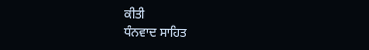ਕੀਤੀ
ਧੰਨਵਾਦ ਸਾਹਿਤ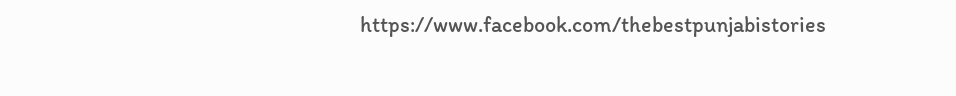https://www.facebook.com/thebestpunjabistories